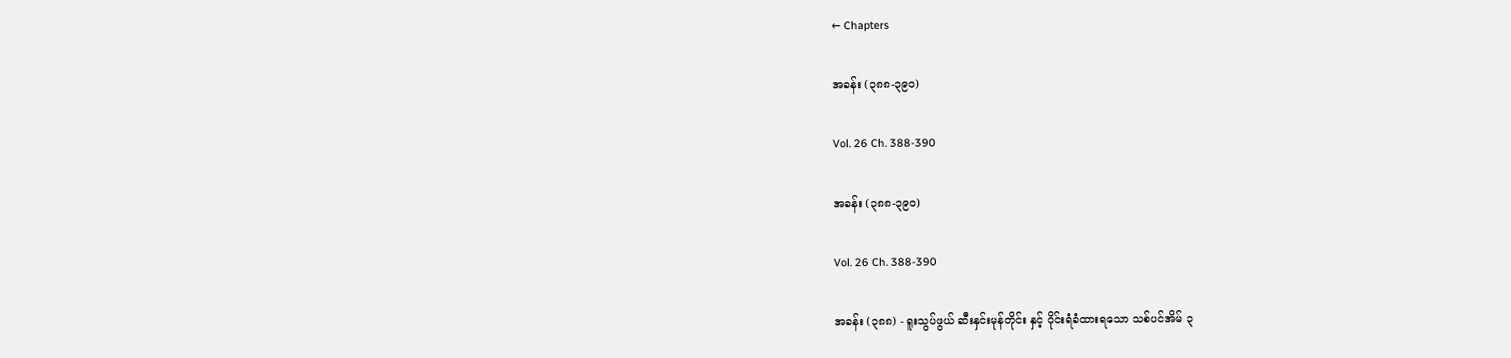← Chapters

အခန်း (၃၈၈-၃၉၀)

Vol. 26 Ch. 388-390

အခန်း (၃၈၈-၃၉၀)

Vol. 26 Ch. 388-390

အခန်း (၃၈၈) - ရူးသွပ်ဖွယ် ဆီးနှင်းမုန်တိုင်း နှင့် ဝိုင်းရံခံထားရသော သစ်ပင်အိမ် ၃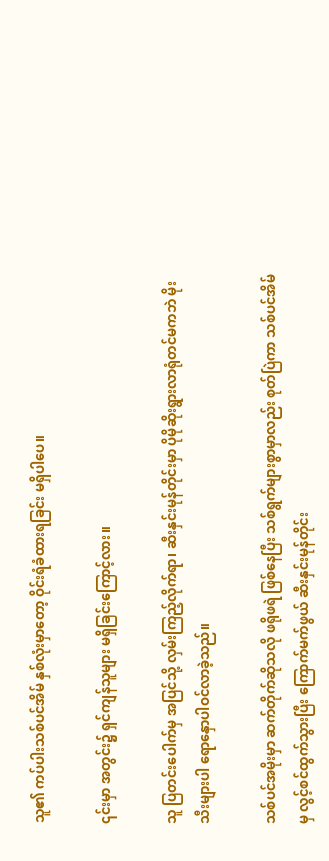သူ၏ ကပ်ပါးသစ်ပင်အိမ် နှစ်လုံးမှာတော့ ဝိုင်းရံခံထားရခြင်း မရှိပါပေ။

၎င်းမှာ အတွင်း၌ ရှင်ကျန်သူများ မရှိခြင်းကြောင့်လား။

သူ ပြတင်းပေါက်မှ အပြင်သို့ လှမ်းကြည့်လိုက်ရာ၊ ဆီးနှင်းမုန်တိုင်းမှာ ပိုမိုဆိုးရွားလာရုံတင်မကဘဲ မိုးသီးများပါ ရောနှောပါဝင်လာခဲ့သည်။

သစ်ပင်အမိုးမှာ ဆက်တိုက်ဆိုသလို ဖရိုဖရဲ ဖြစ်နေပြီး သစ်ရွက်များစွာမှာလည်း စုတ်ပြဲကာ သစ်ပင်အိမ်မှ လွင့်စင်ထွက်သွားပြီး ကြောက်မက်ဖွယ် ဆီးနှင်းမုန်တိုင်း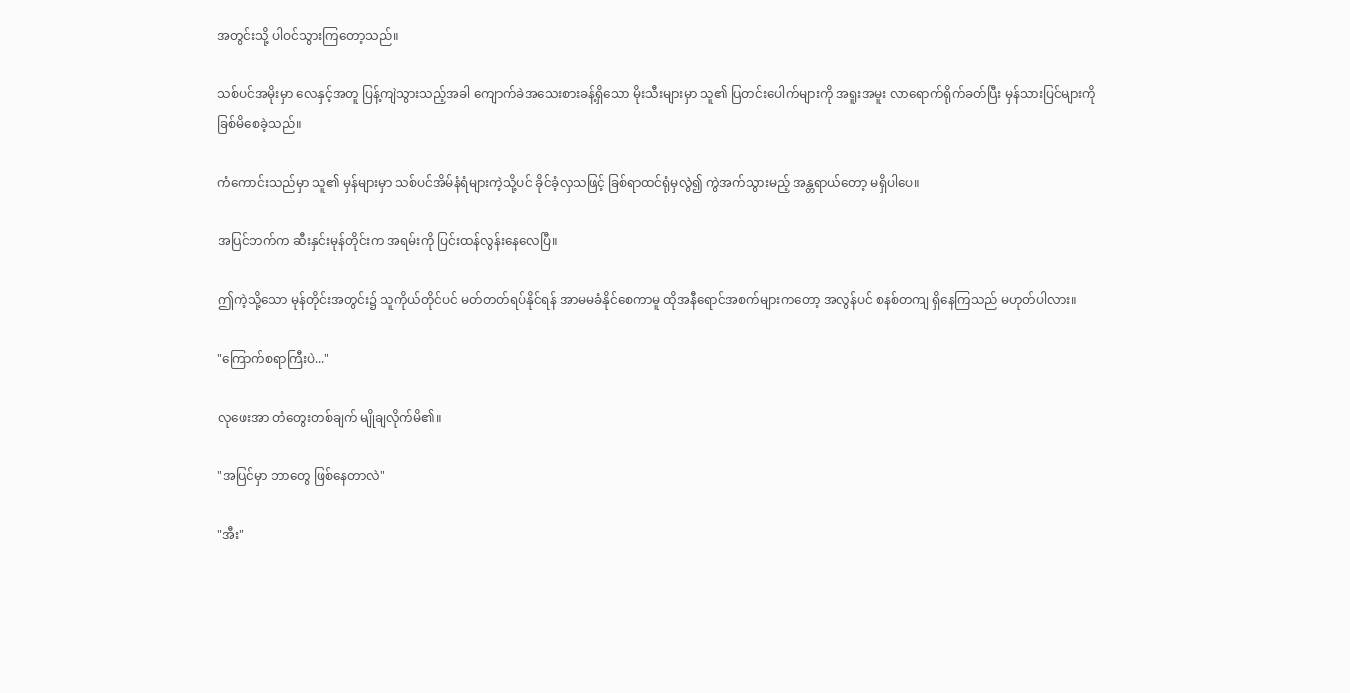အတွင်းသို့ ပါဝင်သွားကြတော့သည်။

သစ်ပင်အမိုးမှာ လေနှင့်အတူ ပြန့်ကျဲသွားသည့်အခါ ကျောက်ခဲအသေးစားခန့်ရှိသော မိုးသီးများမှာ သူ၏ ပြတင်းပေါက်များကို အရူးအမူး လာရောက်ရိုက်ခတ်ပြီး မှန်သားပြင်များကို ခြစ်မိစေခဲ့သည်။

ကံကောင်းသည်မှာ သူ၏ မှန်များမှာ သစ်ပင်အိမ်နံရံများကဲ့သို့ပင် ခိုင်ခံ့လှသဖြင့် ခြစ်ရာထင်ရုံမှလွဲ၍ ကွဲအက်သွားမည့် အန္တရာယ်တော့ မရှိပါပေ။

အပြင်ဘက်က ဆီးနှင်းမုန်တိုင်းက အရမ်းကို ပြင်းထန်လွန်းနေလေပြီ။

ဤကဲ့သို့သော မုန်တိုင်းအတွင်း၌ သူကိုယ်တိုင်ပင် မတ်တတ်ရပ်နိုင်ရန် အာမမခံနိုင်စေကာမူ ထိုအနီရောင်အစက်များကတော့ အလွန်ပင် စနစ်တကျ ရှိနေကြသည် မဟုတ်ပါလား။

"ကြောက်စရာကြီးပဲ..."

လုဖေးအာ တံတွေးတစ်ချက် မျိုချလိုက်မိ၏။

"အပြင်မှာ ဘာတွေ ဖြစ်နေတာလဲ"

"အီး"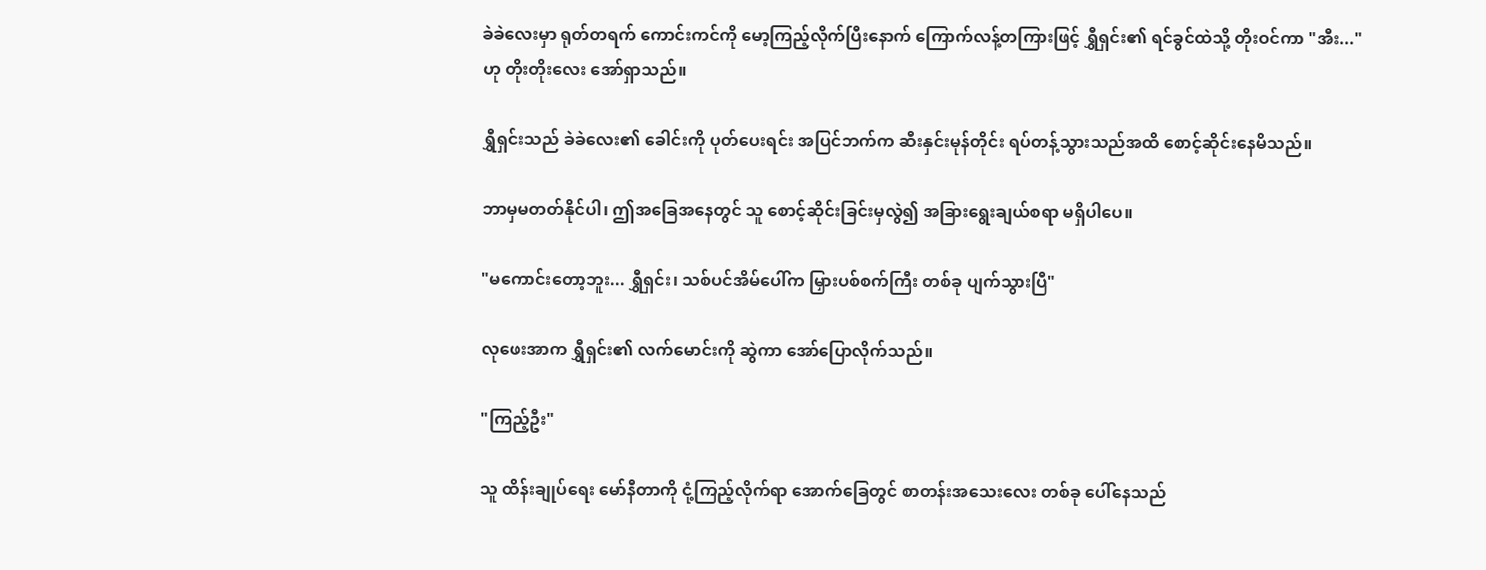ခဲခဲလေးမှာ ရုတ်တရက် ကောင်းကင်ကို မော့ကြည့်လိုက်ပြီးနောက် ကြောက်လန့်တကြားဖြင့် ရွှီရှင်း၏ ရင်ခွင်ထဲသို့ တိုးဝင်ကာ "အီး..." ဟု တိုးတိုးလေး အော်ရှာသည်။

ရွှီရှင်းသည် ခဲခဲလေး၏ ခေါင်းကို ပုတ်ပေးရင်း အပြင်ဘက်က ဆီးနှင်းမုန်တိုင်း ရပ်တန့်သွားသည်အထိ စောင့်ဆိုင်းနေမိသည်။

ဘာမှမတတ်နိုင်ပါ၊ ဤအခြေအနေတွင် သူ စောင့်ဆိုင်းခြင်းမှလွဲ၍ အခြားရွေးချယ်စရာ မရှိပါပေ။

"မကောင်းတော့ဘူး... ရွှီရှင်း၊ သစ်ပင်အိမ်ပေါ်က မြှားပစ်စက်ကြီး တစ်ခု ပျက်သွားပြီ"

လုဖေးအာက ရွှီရှင်း၏ လက်မောင်းကို ဆွဲကာ အော်ပြောလိုက်သည်။

"ကြည့်ဦး"

သူ ထိန်းချုပ်ရေး မော်နီတာကို ငုံ့ကြည့်လိုက်ရာ အောက်ခြေတွင် စာတန်းအသေးလေး တစ်ခု ပေါ်နေသည်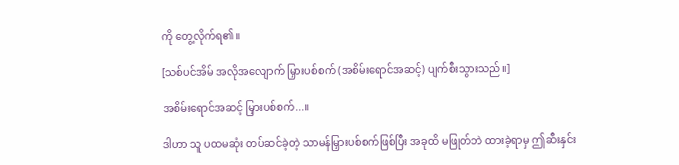ကို တွေ့လိုက်ရ၏။

[သစ်ပင်အိမ် အလိုအလျောက် မြှားပစ်စက် (အစိမ်းရောင်အဆင့်) ပျက်စီးသွားသည်။]

အစိမ်းရောင်အဆင့် မြှားပစ်စက်...။

ဒါဟာ သူ ပထမဆုံး တပ်ဆင်ခဲ့တဲ့ သာမန်မြှားပစ်စက်ဖြစ်ပြီး အခုထိ မဖြုတ်ဘဲ ထားခဲ့ရာမှ ဤဆီးနှင်း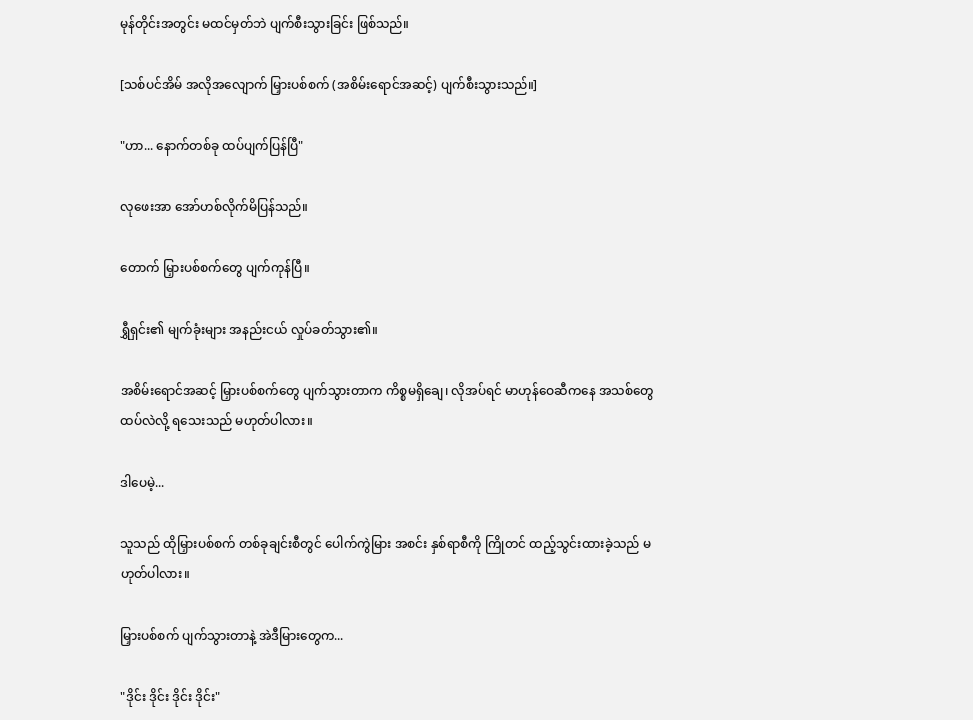မုန်တိုင်းအတွင်း မထင်မှတ်ဘဲ ပျက်စီးသွားခြင်း ဖြစ်သည်။

[သစ်ပင်အိမ် အလိုအလျောက် မြှားပစ်စက် (အစိမ်းရောင်အဆင့်) ပျက်စီးသွားသည်။]

"ဟာ... နောက်တစ်ခု ထပ်ပျက်ပြန်ပြီ"

လုဖေးအာ အော်ဟစ်လိုက်မိပြန်သည်။

တောက် မြှားပစ်စက်တွေ ပျက်ကုန်ပြီ။

ရွှီရှင်း၏ မျက်ခုံးများ အနည်းငယ် လှုပ်ခတ်သွား၏။

အစိမ်းရောင်အဆင့် မြှားပစ်စက်တွေ ပျက်သွားတာက ကိစ္စမရှိချေ၊ လိုအပ်ရင် မာဟုန်ဝေဆီကနေ အသစ်တွေ ထပ်လဲလို့ ရသေးသည် မဟုတ်ပါလား။

ဒါပေမဲ့...

သူသည် ထိုမြှားပစ်စက် တစ်ခုချင်းစီတွင် ပေါက်ကွဲမြား အစင်း နှစ်ရာစီကို ကြိုတင် ထည့်သွင်းထားခဲ့သည် မဟုတ်ပါလား။

မြှားပစ်စက် ပျက်သွားတာနဲ့ အဲဒီမြားတွေက...

"ဒိုင်း ဒိုင်း ဒိုင်း ဒိုင်း"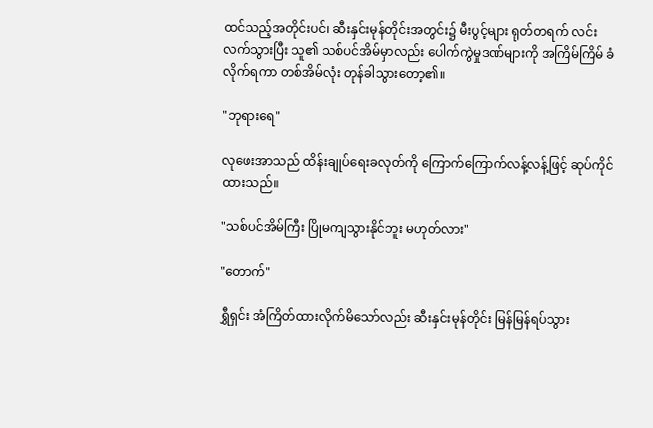ထင်သည့်အတိုင်းပင်၊ ဆီးနှင်းမုန်တိုင်းအတွင်း၌ မီးပွင့်များ ရုတ်တရက် လင်းလက်သွားပြီး သူ၏ သစ်ပင်အိမ်မှာလည်း ပေါက်ကွဲမှုဒဏ်များကို အကြိမ်ကြိမ် ခံလိုက်ရကာ တစ်အိမ်လုံး တုန်ခါသွားတော့၏။

"ဘုရားရေ"

လုဖေးအာသည် ထိန်းချုပ်ရေးခလုတ်ကို ကြောက်ကြောက်လန့်လန့်ဖြင့် ဆုပ်ကိုင်ထားသည်။

"သစ်ပင်အိမ်ကြီး ပြိုမကျသွားနိုင်ဘူး မဟုတ်လား"

"တောက်"

ရွှီရှင်း အံကြိတ်ထားလိုက်မိသော်လည်း ဆီးနှင်းမုန်တိုင်း မြန်မြန်ရပ်သွား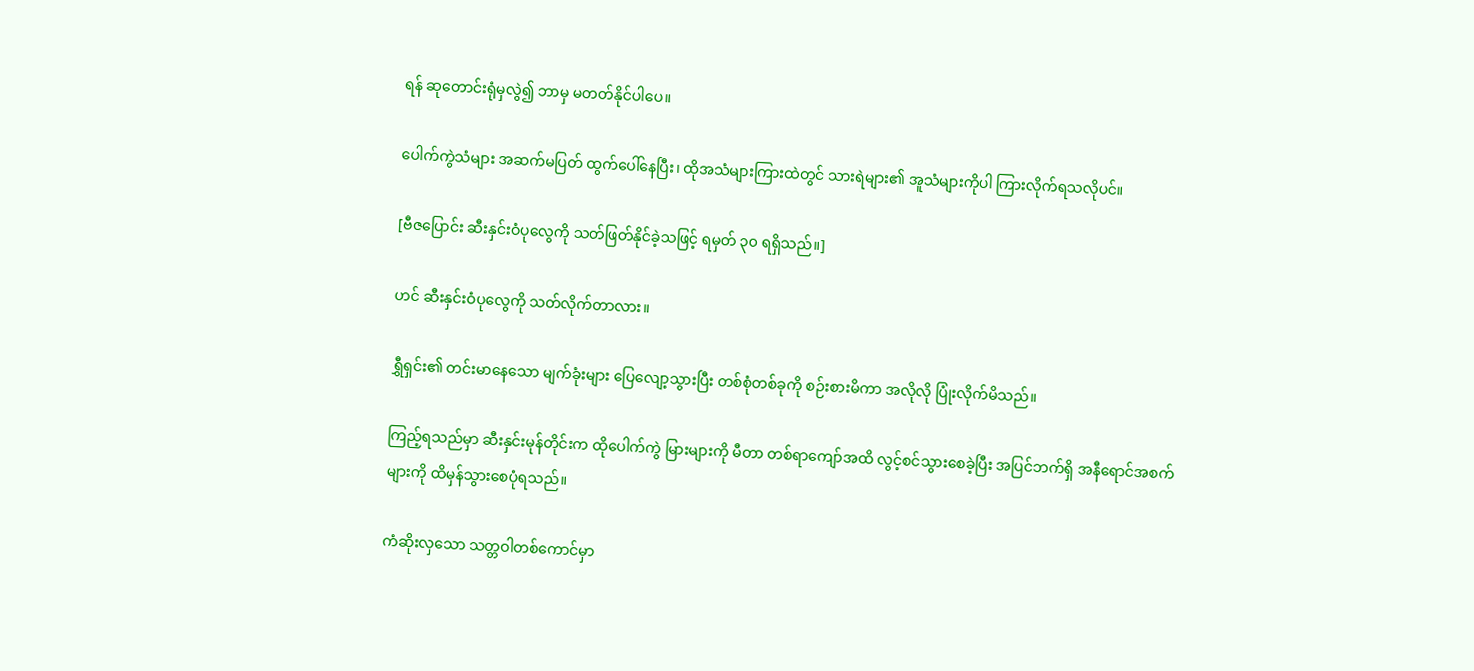ရန် ဆုတောင်းရုံမှလွဲ၍ ဘာမှ မတတ်နိုင်ပါပေ။

ပေါက်ကွဲသံများ အဆက်မပြတ် ထွက်ပေါ်နေပြီး၊ ထိုအသံများကြားထဲတွင် သားရဲများ၏ အူသံများကိုပါ ကြားလိုက်ရသလိုပင်။

[ဗီဇပြောင်း ဆီးနှင်းဝံပုလွေကို သတ်ဖြတ်နိုင်ခဲ့သဖြင့် ရမှတ် ၃၀ ရရှိသည်။]

ဟင် ဆီးနှင်းဝံပုလွေကို သတ်လိုက်တာလား။

ရွှီရှင်း၏ တင်းမာနေသော မျက်ခုံးများ ပြေလျော့သွားပြီး တစ်စုံတစ်ခုကို စဉ်းစားမိကာ အလိုလို ပြုံးလိုက်မိသည်။

ကြည့်ရသည်မှာ ဆီးနှင်းမုန်တိုင်းက ထိုပေါက်ကွဲ မြားများကို မီတာ တစ်ရာကျော်အထိ လွင့်စင်သွားစေခဲ့ပြီး အပြင်ဘက်ရှိ အနီရောင်အစက်များကို ထိမှန်သွားစေပုံရသည်။

ကံဆိုးလှသော သတ္တဝါတစ်ကောင်မှာ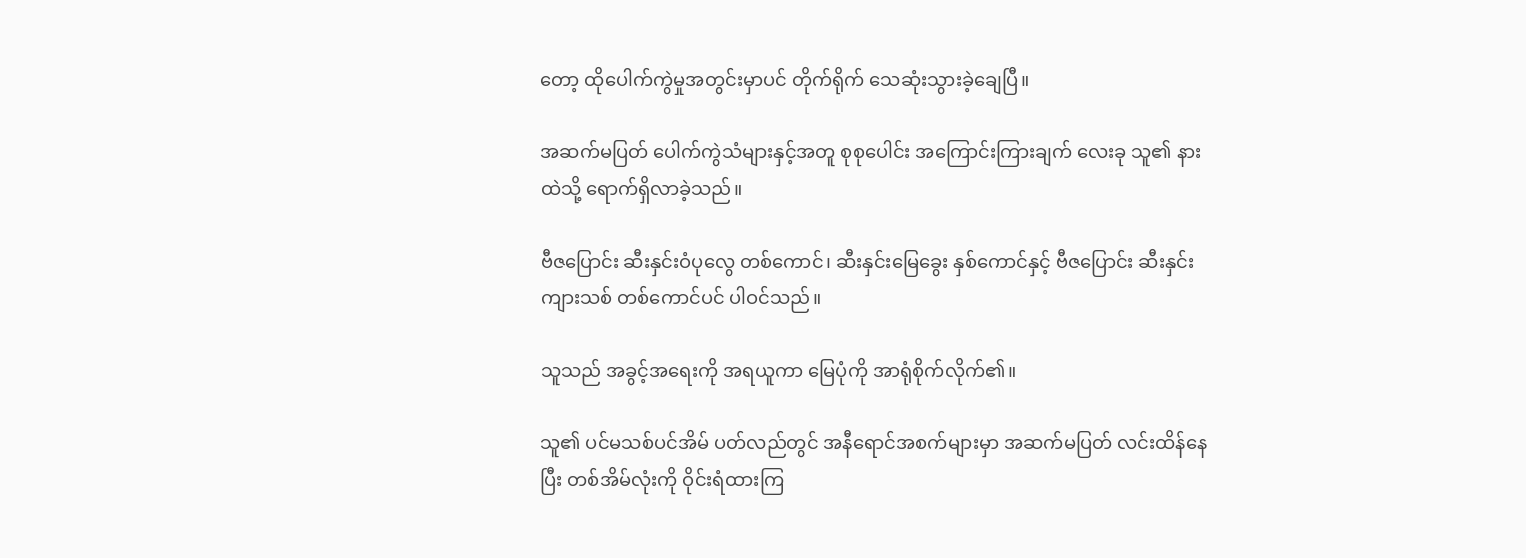တော့ ထိုပေါက်ကွဲမှုအတွင်းမှာပင် တိုက်ရိုက် သေဆုံးသွားခဲ့ချေပြီ။

အဆက်မပြတ် ပေါက်ကွဲသံများနှင့်အတူ စုစုပေါင်း အကြောင်းကြားချက် လေးခု သူ၏ နားထဲသို့ ရောက်ရှိလာခဲ့သည်။

ဗီဇပြောင်း ဆီးနှင်းဝံပုလွေ တစ်ကောင်၊ ဆီးနှင်းမြေခွေး နှစ်ကောင်နှင့် ဗီဇပြောင်း ဆီးနှင်းကျားသစ် တစ်ကောင်ပင် ပါဝင်သည်။

သူသည် အခွင့်အရေးကို အရယူကာ မြေပုံကို အာရုံစိုက်လိုက်၏။

သူ၏ ပင်မသစ်ပင်အိမ် ပတ်လည်တွင် အနီရောင်အစက်များမှာ အဆက်မပြတ် လင်းထိန်နေပြီး တစ်အိမ်လုံးကို ဝိုင်းရံထားကြ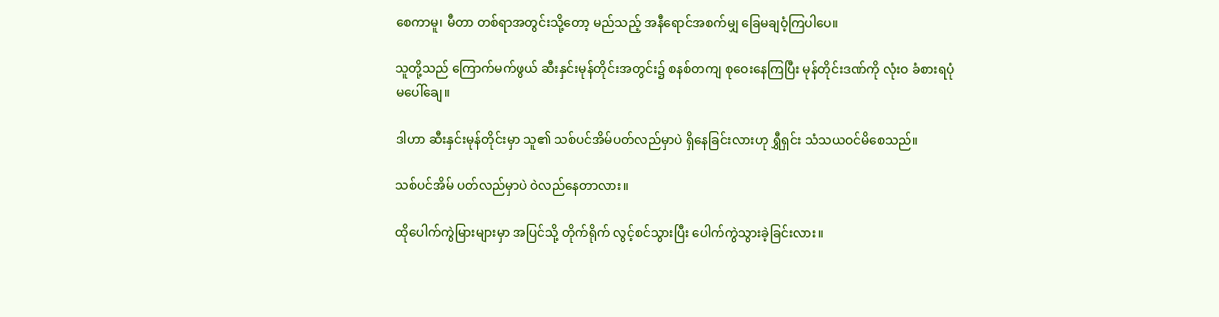စေကာမူ၊ မီတာ တစ်ရာအတွင်းသို့တော့ မည်သည့် အနီရောင်အစက်မျှ ခြေမချဝံ့ကြပါပေ။

သူတို့သည် ကြောက်မက်ဖွယ် ဆီးနှင်းမုန်တိုင်းအတွင်း၌ စနစ်တကျ စုဝေးနေကြပြီး မုန်တိုင်းဒဏ်ကို လုံးဝ ခံစားရပုံမပေါ်ချေ။

ဒါဟာ ဆီးနှင်းမုန်တိုင်းမှာ သူ၏ သစ်ပင်အိမ်ပတ်လည်မှာပဲ ရှိနေခြင်းလားဟု ရွှီရှင်း သံသယဝင်မိစေသည်။

သစ်ပင်အိမ် ပတ်လည်မှာပဲ ဝဲလည်နေတာလား။

ထိုပေါက်ကွဲမြားများမှာ အပြင်သို့ တိုက်ရိုက် လွင့်စင်သွားပြီး ပေါက်ကွဲသွားခဲ့ခြင်းလား။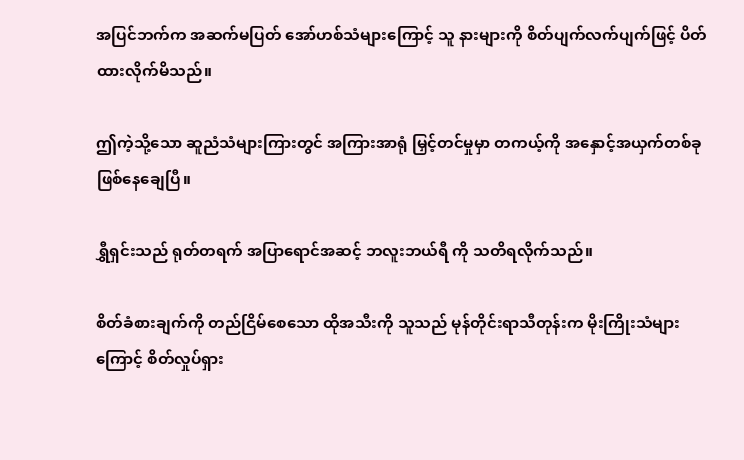အပြင်ဘက်က အဆက်မပြတ် အော်ဟစ်သံများကြောင့် သူ နားများကို စိတ်ပျက်လက်ပျက်ဖြင့် ပိတ်ထားလိုက်မိသည်။

ဤကဲ့သို့သော ဆူညံသံများကြားတွင် အကြားအာရုံ မြှင့်တင်မှုမှာ တကယ့်ကို အနှောင့်အယှက်တစ်ခု ဖြစ်နေချေပြီ။

ရွှီရှင်းသည် ရုတ်တရက် အပြာရောင်အဆင့် ဘလူးဘယ်ရီ ကို သတိရလိုက်သည်။

စိတ်ခံစားချက်ကို တည်ငြိမ်စေသော ထိုအသီးကို သူသည် မုန်တိုင်းရာသီတုန်းက မိုးကြိုးသံများကြောင့် စိတ်လှုပ်ရှား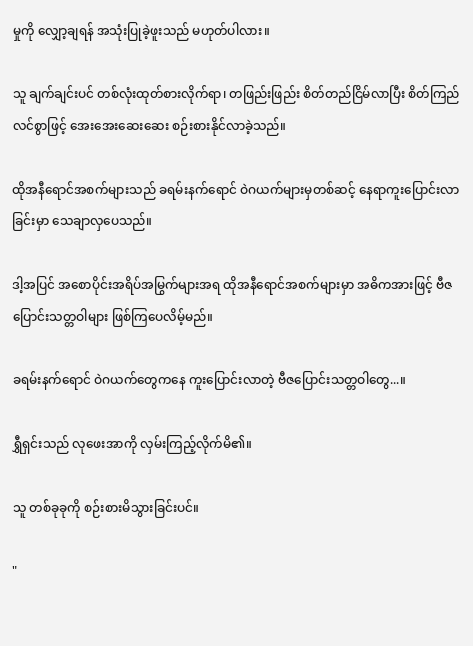မှုကို လျှော့ချရန် အသုံးပြုခဲ့ဖူးသည် မဟုတ်ပါလား။

သူ ချက်ချင်းပင် တစ်လုံးထုတ်စားလိုက်ရာ၊ တဖြည်းဖြည်း စိတ်တည်ငြိမ်လာပြီး စိတ်ကြည်လင်စွာဖြင့် အေးအေးဆေးဆေး စဉ်းစားနိုင်လာခဲ့သည်။

ထိုအနီရောင်အစက်များသည် ခရမ်းနက်ရောင် ဝဲဂယက်များမှတစ်ဆင့် နေရာကူးပြောင်းလာခြင်းမှာ သေချာလှပေသည်။

ဒါ့အပြင် အစောပိုင်းအရိပ်အမြွက်များအရ ထိုအနီရောင်အစက်များမှာ အဓိကအားဖြင့် ဗီဇပြောင်းသတ္တဝါများ ဖြစ်ကြပေလိမ့်မည်။

ခရမ်းနက်ရောင် ဝဲဂယက်တွေကနေ ကူးပြောင်းလာတဲ့ ဗီဇပြောင်းသတ္တဝါတွေ...။

ရွှီရှင်းသည် လုဖေးအာကို လှမ်းကြည့်လိုက်မိ၏။

သူ တစ်ခုခုကို စဉ်းစားမိသွားခြင်းပင်။

"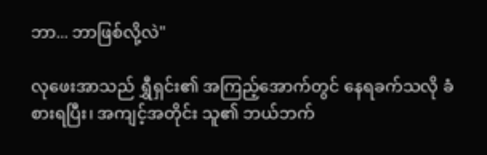ဘာ... ဘာဖြစ်လို့လဲ"

လုဖေးအာသည် ရွှီရှင်း၏ အကြည့်အောက်တွင် နေရခက်သလို ခံစားရပြီး၊ အကျင့်အတိုင်း သူ၏ ဘယ်ဘက်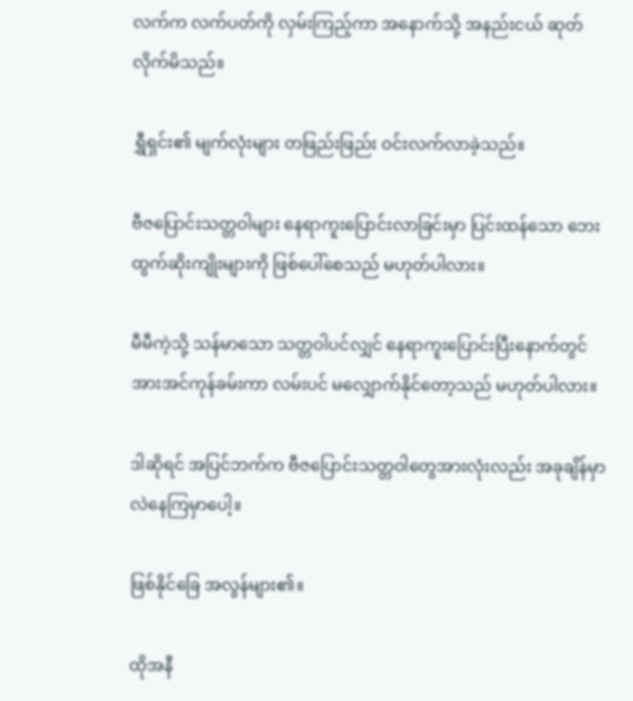လက်က လက်ပတ်ကို လှမ်းကြည့်ကာ အနောက်သို့ အနည်းငယ် ဆုတ်လိုက်မိသည်။

ရွှီရှင်း၏ မျက်လုံးများ တဖြည်းဖြည်း ဝင်းလက်လာခဲ့သည်။

ဗီဇပြောင်းသတ္တဝါများ နေရာကူးပြောင်းလာခြင်းမှာ ပြင်းထန်သော ဘေးထွက်ဆိုးကျိုးများကို ဖြစ်ပေါ်စေသည် မဟုတ်ပါလား။

မီမီကဲ့သို့ သန်မာသော သတ္တဝါပင်လျှင် နေရာကူးပြောင်းပြီးနောက်တွင် အားအင်ကုန်ခမ်းကာ လမ်းပင် မလျှောက်နိုင်တော့သည် မဟုတ်ပါလား။

ဒါဆိုရင် အပြင်ဘက်က ဗီဇပြောင်းသတ္တဝါတွေအားလုံးလည်း အခုချိန်မှာ လဲနေကြမှာပေါ့။

ဖြစ်နိုင်ခြေ အလွန်များ၏။

ထိုအနီ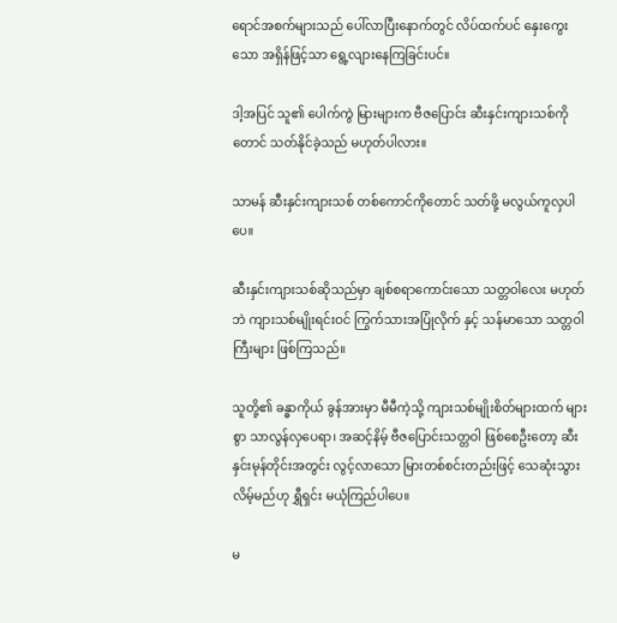ရောင်အစက်များသည် ပေါ်လာပြီးနောက်တွင် လိပ်ထက်ပင် နှေးကွေးသော အရှိန်ဖြင့်သာ ရွေ့လျားနေကြခြင်းပင်။

ဒါ့အပြင် သူ၏ ပေါက်ကွဲ မြားများက ဗီဇပြောင်း ဆီးနှင်းကျားသစ်ကိုတောင် သတ်နိုင်ခဲ့သည် မဟုတ်ပါလား။

သာမန် ဆီးနှင်းကျားသစ် တစ်ကောင်ကိုတောင် သတ်ဖို့ မလွယ်ကူလှပါပေ။

ဆီးနှင်းကျားသစ်ဆိုသည်မှာ ချစ်စရာကောင်းသော သတ္တဝါလေး မဟုတ်ဘဲ ကျားသစ်မျိုးရင်းဝင် ကြွက်သားအပြုံလိုက် နှင့် သန်မာသော သတ္တဝါကြီးများ ဖြစ်ကြသည်။

သူတို့၏ ခန္ဓာကိုယ် ခွန်အားမှာ မီမီကဲ့သို့ ကျားသစ်မျိုးစိတ်များထက် များစွာ သာလွန်လှပေရာ၊ အဆင့်နိမ့် ဗီဇပြောင်းသတ္တဝါ ဖြစ်စေဦးတော့ ဆီးနှင်းမုန်တိုင်းအတွင်း လွင့်လာသော မြားတစ်စင်းတည်းဖြင့် သေဆုံးသွားလိမ့်မည်ဟု ရွှီရှင်း မယုံကြည်ပါပေ။

မ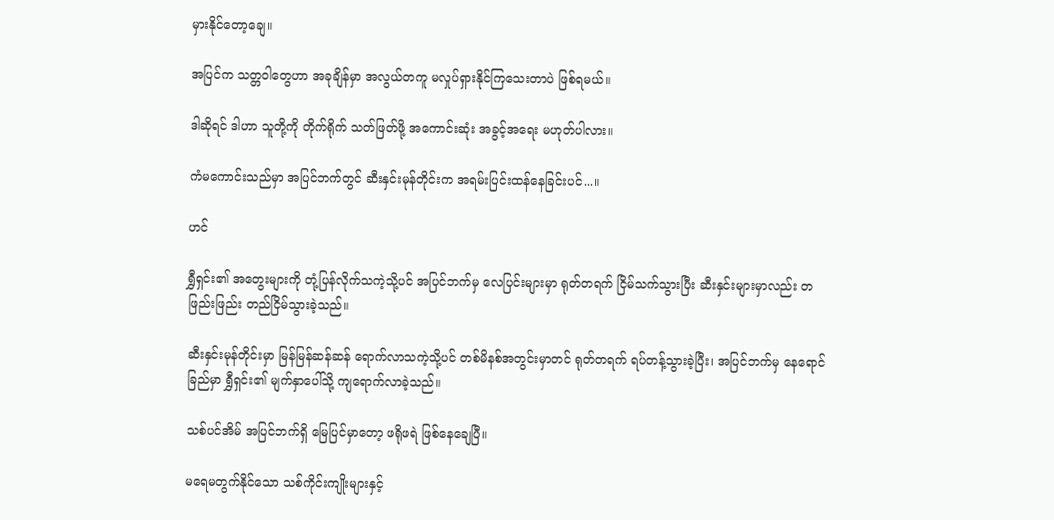မှားနိုင်တော့ချေ။

အပြင်က သတ္တဝါတွေဟာ အခုချိန်မှာ အလွယ်တကူ မလှုပ်ရှားနိုင်ကြသေးတာပဲ ဖြစ်ရမယ်။

ဒါဆိုရင် ဒါဟာ သူတို့ကို တိုက်ရိုက် သတ်ဖြတ်ဖို့ အကောင်းဆုံး အခွင့်အရေး မဟုတ်ပါလား။

ကံမကောင်းသည်မှာ အပြင်ဘက်တွင် ဆီးနှင်းမုန်တိုင်းက အရမ်းပြင်းထန်နေခြင်းပင်...။

ဟင်

ရွှီရှင်း၏ အတွေးများကို တုံ့ပြန်လိုက်သကဲ့သို့ပင် အပြင်ဘက်မှ လေပြင်းများမှာ ရုတ်တရက် ငြိမ်သက်သွားပြီး ဆီးနှင်းများမှာလည်း တဖြည်းဖြည်း တည်ငြိမ်သွားခဲ့သည်။

ဆီးနှင်းမုန်တိုင်းမှာ မြန်မြန်ဆန်ဆန် ရောက်လာသကဲ့သို့ပင် တစ်မိနစ်အတွင်းမှာတင် ရုတ်တရက် ရပ်တန့်သွားခဲ့ပြီး၊ အပြင်ဘက်မှ နေရောင်ခြည်မှာ ရွှီရှင်း၏ မျက်နှာပေါ်သို့ ကျရောက်လာခဲ့သည်။

သစ်ပင်အိမ် အပြင်ဘက်ရှိ မြေပြင်မှာတော့ ဖရိုဖရဲ ဖြစ်နေချေပြီ။

မရေမတွက်နိုင်သော သစ်ကိုင်းကျိုးများနှင့်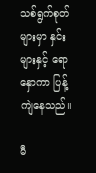သစ်ရွက်စုတ်များမှာ နှင်းများနှင့် ရောနှောကာ ပြန့်ကျဲနေသည်။

မီ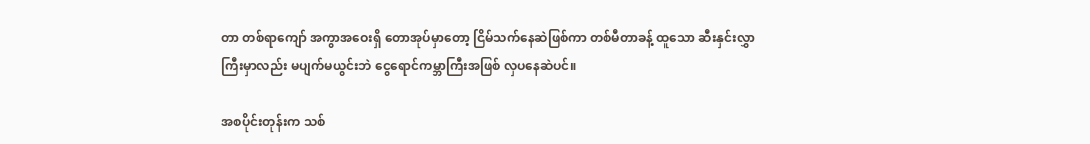တာ တစ်ရာကျော် အကွာအဝေးရှိ တောအုပ်မှာတော့ ငြိမ်သက်နေဆဲဖြစ်ကာ တစ်မီတာခန့် ထူသော ဆီးနှင်းလွှာကြီးမှာလည်း မပျက်မယွင်းဘဲ ငွေရောင်ကမ္ဘာကြီးအဖြစ် လှပနေဆဲပင်။

အစပိုင်းတုန်းက သစ်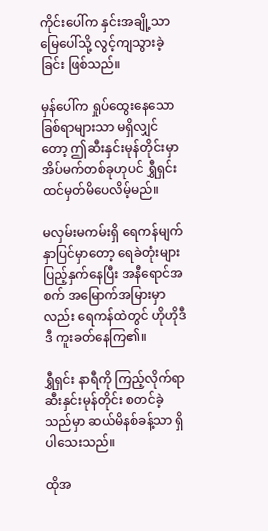ကိုင်းပေါ်က နှင်းအချို့သာ မြေပေါ်သို့ လွင့်ကျသွားခဲ့ခြင်း ဖြစ်သည်။

မှန်ပေါ်က ရှုပ်ထွေးနေသော ခြစ်ရာများသာ မရှိလျှင်တော့ ဤဆီးနှင်းမုန်တိုင်းမှာ အိပ်မက်တစ်ခုဟုပင် ရွှီရှင်း ထင်မှတ်မိပေလိမ့်မည်။

မလှမ်းမကမ်းရှိ ရေကန်မျက်နှာပြင်မှာတော့ ရေခဲတုံးများ ပြည့်နှက်နေပြီး အနီရောင်အစက် အမြောက်အမြားမှာလည်း ရေကန်ထဲတွင် ဟိုဟိုဒီဒီ ကူးခတ်နေကြ၏။

ရွှီရှင်း နာရီကို ကြည့်လိုက်ရာ ဆီးနှင်းမုန်တိုင်း စတင်ခဲ့သည်မှာ ဆယ်မိနစ်ခန့်သာ ရှိပါသေးသည်။

ထိုအ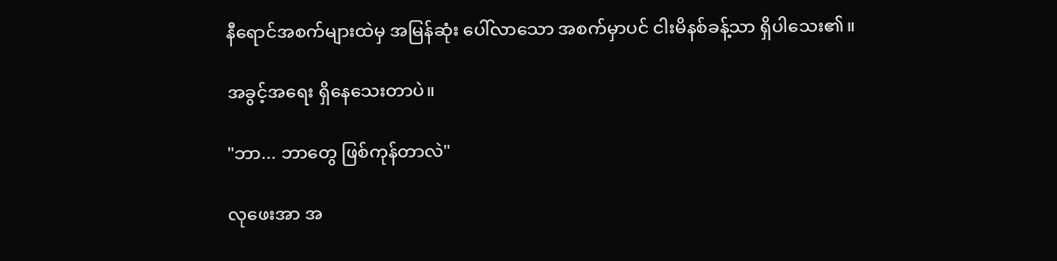နီရောင်အစက်များထဲမှ အမြန်ဆုံး ပေါ်လာသော အစက်မှာပင် ငါးမိနစ်ခန့်သာ ရှိပါသေး၏။

အခွင့်အရေး ရှိနေသေးတာပဲ။

"ဘာ... ဘာတွေ ဖြစ်ကုန်တာလဲ"

လုဖေးအာ အ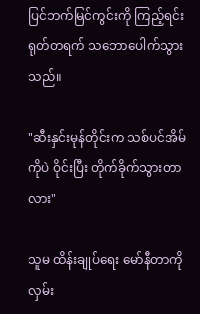ပြင်ဘက်မြင်ကွင်းကို ကြည့်ရင်း ရုတ်တရက် သဘောပေါက်သွားသည်။

"ဆီးနှင်းမုန်တိုင်းက သစ်ပင်အိမ်ကိုပဲ ဝိုင်းပြီး တိုက်ခိုက်သွားတာလား"

သူမ ထိန်းချုပ်ရေး မော်နီတာကို လှမ်း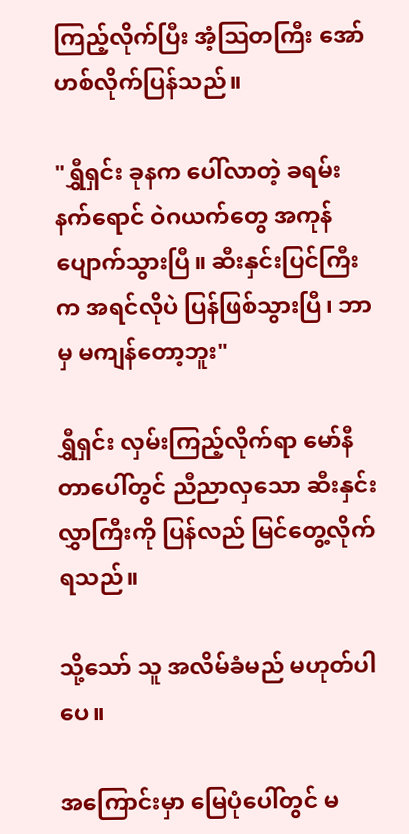ကြည့်လိုက်ပြီး အံ့သြတကြီး အော်ဟစ်လိုက်ပြန်သည်။

"ရွှီရှင်း ခုနက ပေါ်လာတဲ့ ခရမ်းနက်ရောင် ဝဲဂယက်တွေ အကုန် ပျောက်သွားပြီ။ ဆီးနှင်းပြင်ကြီးက အရင်လိုပဲ ပြန်ဖြစ်သွားပြီ၊ ဘာမှ မကျန်တော့ဘူး"

ရွှီရှင်း လှမ်းကြည့်လိုက်ရာ မော်နီတာပေါ်တွင် ညီညာလှသော ဆီးနှင်းလွှာကြီးကို ပြန်လည် မြင်တွေ့လိုက်ရသည်။

သို့သော် သူ အလိမ်ခံမည် မဟုတ်ပါပေ။

အကြောင်းမှာ မြေပုံပေါ်တွင် မ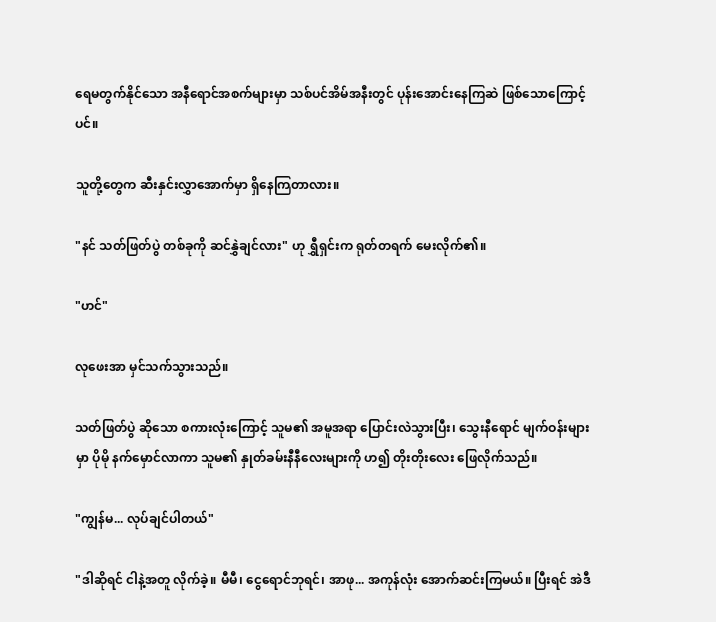ရေမတွက်နိုင်သော အနီရောင်အစက်များမှာ သစ်ပင်အိမ်အနီးတွင် ပုန်းအောင်းနေကြဆဲ ဖြစ်သောကြောင့်ပင်။

သူတို့တွေက ဆီးနှင်းလွှာအောက်မှာ ရှိနေကြတာလား။

"နင် သတ်ဖြတ်ပွဲ တစ်ခုကို ဆင်နွှဲချင်လား" ဟု ရွှီရှင်းက ရုတ်တရက် မေးလိုက်၏။

"ဟင်"

လုဖေးအာ မှင်သက်သွားသည်။

သတ်ဖြတ်ပွဲ ဆိုသော စကားလုံးကြောင့် သူမ၏ အမူအရာ ပြောင်းလဲသွားပြီး၊ သွေးနီရောင် မျက်ဝန်းများမှာ ပိုမို နက်မှောင်လာကာ သူမ၏ နှုတ်ခမ်းနီနီလေးများကို ဟ၍ တိုးတိုးလေး ဖြေလိုက်သည်။

"ကျွန်မ... လုပ်ချင်ပါတယ်"

"ဒါဆိုရင် ငါနဲ့အတူ လိုက်ခဲ့။ မီမီ၊ ငွေရောင်ဘုရင်၊ အာဖု... အကုန်လုံး အောက်ဆင်းကြမယ်။ ပြီးရင် အဲဒီ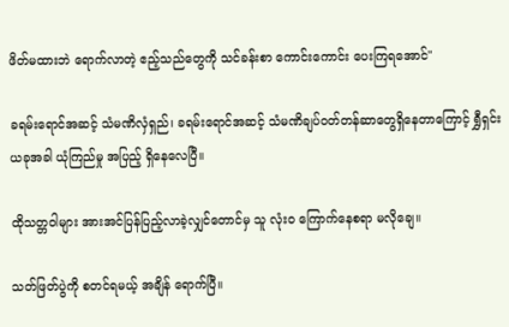ဖိတ်မထားဘဲ ရောက်လာတဲ့ ဧည့်သည်တွေကို သင်ခန်းစာ ကောင်းကောင်း ပေးကြရအောင်"

ခရမ်းရောင်အဆင့် သံမဏိလှံရှည်၊ ခရမ်းရောင်အဆင့် သံမဏိချပ်ဝတ်တန်ဆာတွေရှိနေတာကြောင့် ရွှီရှင်း ယခုအခါ ယုံကြည်မှု အပြည့် ရှိနေလေပြီ။

ထိုသတ္တဝါများ အားအင်ပြန်ပြည့်လာခဲ့လျှင်တောင်မှ သူ လုံးဝ ကြောက်နေစရာ မလိုချေ။

သတ်ဖြတ်ပွဲကို စတင်ရမယ့် အချိန် ရောက်ပြီ။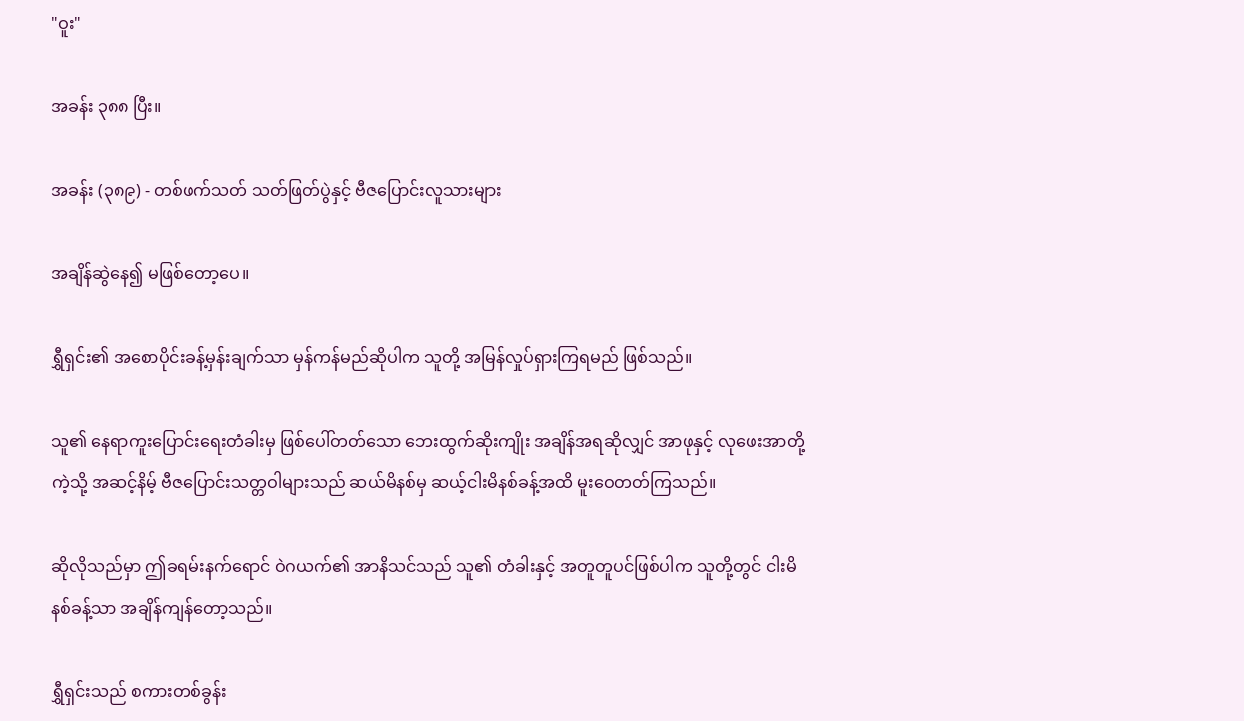"ဝူး"

အခန်း ၃၈၈ ပြီး။

အခန်း (၃၈၉) - တစ်ဖက်သတ် သတ်ဖြတ်ပွဲနှင့် ဗီဇပြောင်းလူသားများ

အချိန်ဆွဲနေ၍ မဖြစ်တော့ပေ။

ရွှီရှင်း၏ အစောပိုင်းခန့်မှန်းချက်သာ မှန်ကန်မည်ဆိုပါက သူတို့ အမြန်လှုပ်ရှားကြရမည် ဖြစ်သည်။

သူ၏ နေရာကူးပြောင်းရေးတံခါးမှ ဖြစ်ပေါ်တတ်သော ဘေးထွက်ဆိုးကျိုး အချိန်အရဆိုလျှင် အာဖုနှင့် လုဖေးအာတို့ကဲ့သို့ အဆင့်နိမ့် ဗီဇပြောင်းသတ္တဝါများသည် ဆယ်မိနစ်မှ ဆယ့်ငါးမိနစ်ခန့်အထိ မူးဝေတတ်ကြသည်။

ဆိုလိုသည်မှာ ဤခရမ်းနက်ရောင် ဝဲဂယက်၏ အာနိသင်သည် သူ၏ တံခါးနှင့် အတူတူပင်ဖြစ်ပါက သူတို့တွင် ငါးမိနစ်ခန့်သာ အချိန်ကျန်တော့သည်။

ရွှီရှင်းသည် စကားတစ်ခွန်း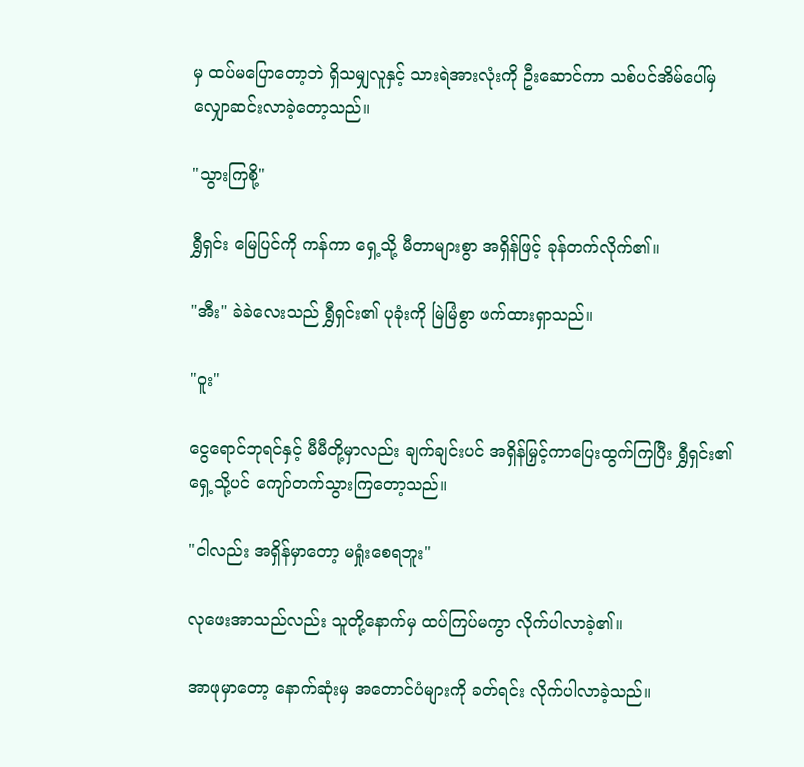မှ ထပ်မပြောတော့ဘဲ ရှိသမျှလူနှင့် သားရဲအားလုံးကို ဦးဆောင်ကာ သစ်ပင်အိမ်ပေါ်မှ လျှောဆင်းလာခဲ့တော့သည်။

"သွားကြစို့"

ရွှီရှင်း မြေပြင်ကို ကန်ကာ ရှေ့သို့ မီတာများစွာ အရှိန်ဖြင့် ခုန်တက်လိုက်၏။

"အီး" ခဲခဲလေးသည် ရွှီရှင်း၏ ပုခုံးကို မြဲမြံစွာ ဖက်ထားရှာသည်။

"ဝူး"

ငွေရောင်ဘုရင်နှင့် မီမီတို့မှာလည်း ချက်ချင်းပင် အရှိန်မြှင့်ကာပြေးထွက်ကြပြီး ရွှီရှင်း၏ ရှေ့သို့ပင် ကျော်တက်သွားကြတော့သည်။

"ငါလည်း အရှိန်မှာတော့ မရှုံးစေရဘူး"

လုဖေးအာသည်လည်း သူတို့နောက်မှ ထပ်ကြပ်မကွာ လိုက်ပါလာခဲ့၏။

အာဖုမှာတော့ နောက်ဆုံးမှ အတောင်ပံများကို ခတ်ရင်း လိုက်ပါလာခဲ့သည်။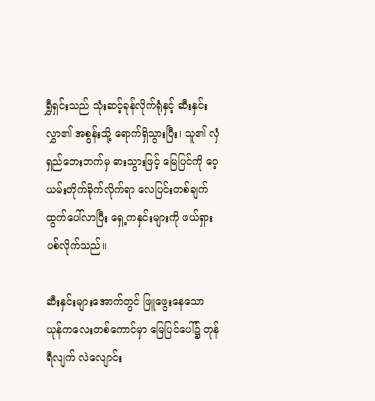ရွှီရှင်းသည် သုံးဆင့်ခုန်လိုက်ရုံနှင့် ဆီးနှင်းလွှာ၏ အစွန်းသို့ ရောက်ရှိသွားပြီး၊ သူ၏ လှံရှည်ဘေးဘက်မှ ဓားသွားဖြင့် မြေပြင်ကို ဝေ့ယမ်းတိုက်ခိုက်လိုက်ရာ လေပြင်းတစ်ချက် ထွက်ပေါ်လာပြီး ရှေ့ကနှင်းများကို ဖယ်ရှားပစ်လိုက်သည်။

ဆီးနှင်းများအောက်တွင် ဖြူဖွေးနေသော ယုန်ကလေးတစ်ကောင်မှာ မြေပြင်ပေါ်၌ တုန်ရီလျက် လဲလျောင်း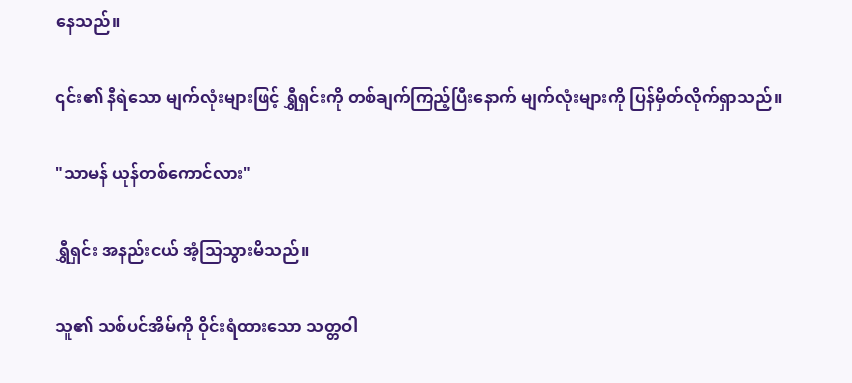နေသည်။

၎င်း၏ နီရဲသော မျက်လုံးများဖြင့် ရွှီရှင်းကို တစ်ချက်ကြည့်ပြီးနောက် မျက်လုံးများကို ပြန်မှိတ်လိုက်ရှာသည်။

"သာမန် ယုန်တစ်ကောင်လား"

ရွှီရှင်း အနည်းငယ် အံ့သြသွားမိသည်။

သူ၏ သစ်ပင်အိမ်ကို ဝိုင်းရံထားသော သတ္တဝါ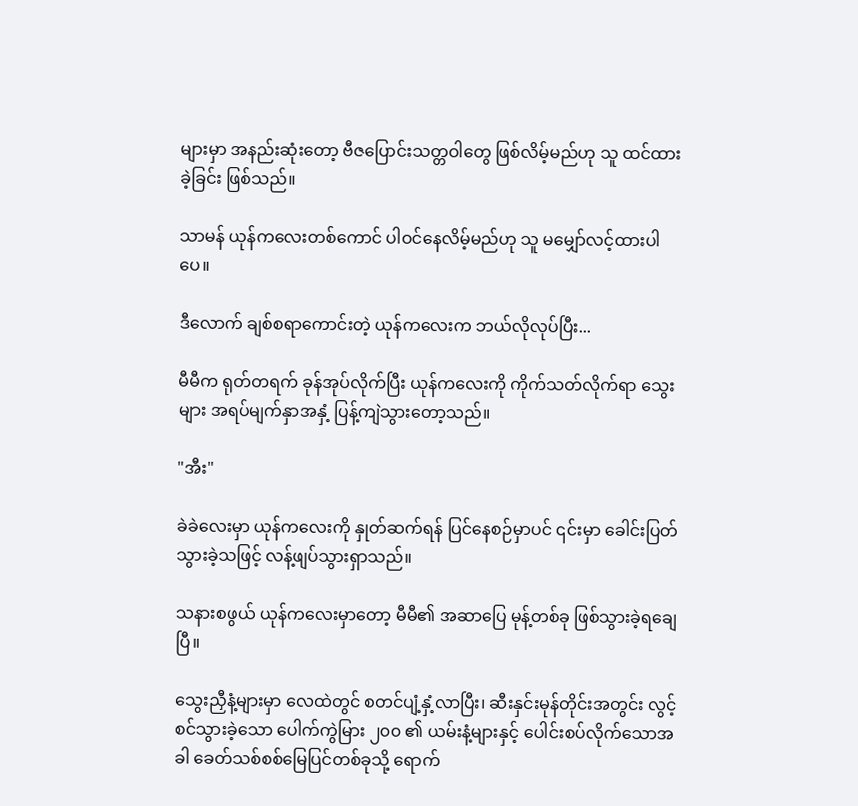များမှာ အနည်းဆုံးတော့ ဗီဇပြောင်းသတ္တဝါတွေ ဖြစ်လိမ့်မည်ဟု သူ ထင်ထားခဲ့ခြင်း ဖြစ်သည်။

သာမန် ယုန်ကလေးတစ်ကောင် ပါဝင်နေလိမ့်မည်ဟု သူ မမျှော်လင့်ထားပါပေ။

ဒီလောက် ချစ်စရာကောင်းတဲ့ ယုန်ကလေးက ဘယ်လိုလုပ်ပြီး...

မီမီက ရုတ်တရက် ခုန်အုပ်လိုက်ပြီး ယုန်ကလေးကို ကိုက်သတ်လိုက်ရာ သွေးများ အရပ်မျက်နှာအနှံ့ ပြန့်ကျဲသွားတော့သည်။

"အီး"

ခဲခဲလေးမှာ ယုန်ကလေးကို နှုတ်ဆက်ရန် ပြင်နေစဉ်မှာပင် ၎င်းမှာ ခေါင်းပြတ်သွားခဲ့သဖြင့် လန့်ဖျပ်သွားရှာသည်။

သနားစဖွယ် ယုန်ကလေးမှာတော့ မီမီ၏ အဆာပြေ မုန့်တစ်ခု ဖြစ်သွားခဲ့ရချေပြီ။

သွေးညှီနံ့များမှာ လေထဲတွင် စတင်ပျံ့နှံ့လာပြီး၊ ဆီးနှင်းမုန်တိုင်းအတွင်း လွင့်စင်သွားခဲ့သော ပေါက်ကွဲမြား ၂၀၀ ၏ ယမ်းနံ့များနှင့် ပေါင်းစပ်လိုက်သောအခါ ခေတ်သစ်စစ်မြေပြင်တစ်ခုသို့ ရောက်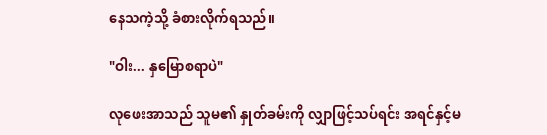နေသကဲ့သို့ ခံစားလိုက်ရသည်။

"ဝါး... နှမြောစရာပဲ"

လုဖေးအာသည် သူမ၏ နှုတ်ခမ်းကို လျှာဖြင့်သပ်ရင်း အရင်နှင့်မ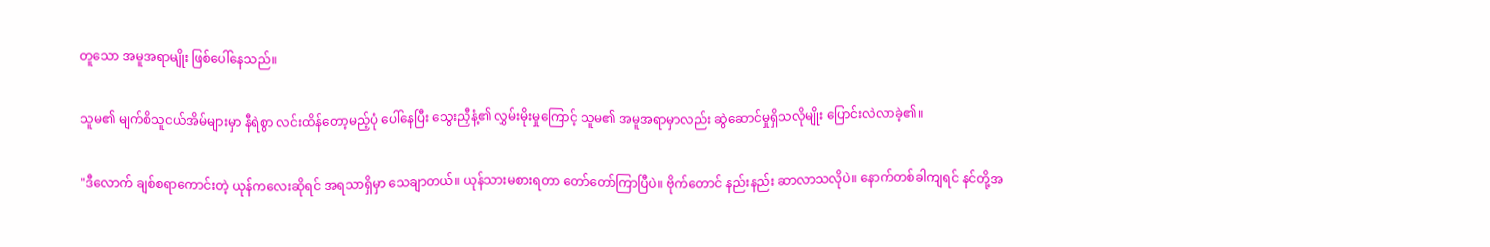တူသော အမူအရာမျိုး ဖြစ်ပေါ်နေသည်။

သူမ၏ မျက်စိသူငယ်အိမ်များမှာ နီရဲစွာ လင်းထိန်တော့မည့်ပုံ ပေါ်နေပြီး သွေးညှီနံ့၏ လွှမ်းမိုးမှုကြောင့် သူမ၏ အမူအရာမှာလည်း ဆွဲဆောင်မှုရှိသလိုမျိုး ပြောင်းလဲလာခဲ့၏။

"ဒီလောက် ချစ်စရာကောင်းတဲ့ ယုန်ကလေးဆိုရင် အရသာရှိမှာ သေချာတယ်။ ယုန်သားမစားရတာ တော်တော်ကြာပြီပဲ။ ဗိုက်တောင် နည်းနည်း ဆာလာသလိုပဲ။ နောက်တစ်ခါကျရင် နင်တို့အ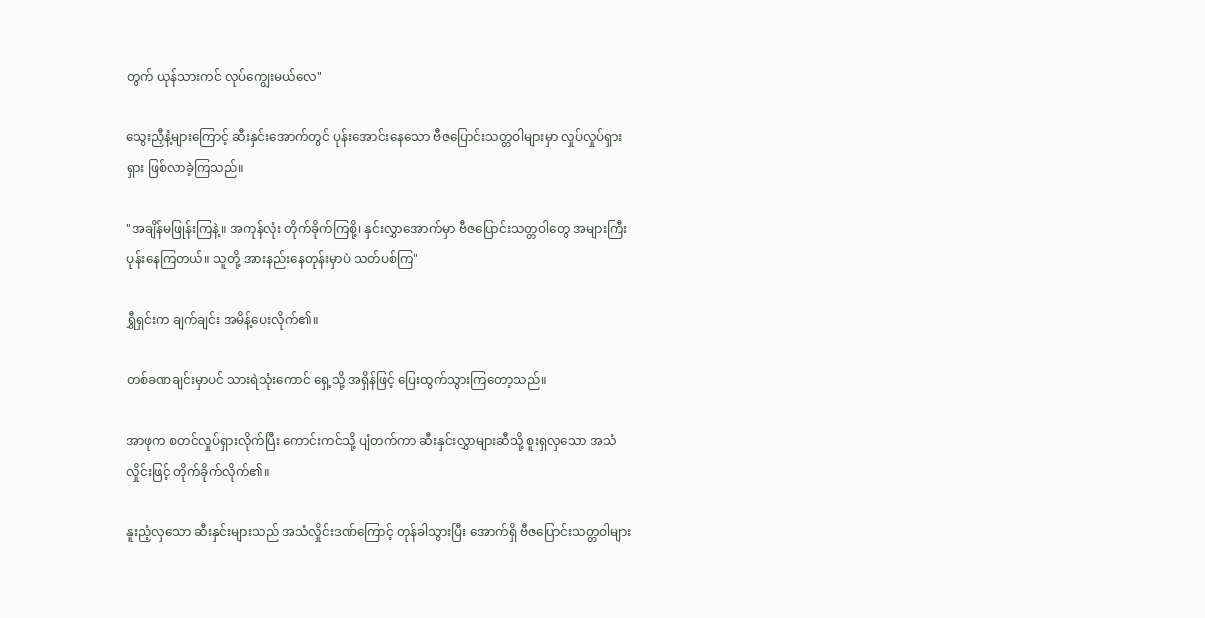တွက် ယုန်သားကင် လုပ်ကျွေးမယ်လေ"

သွေးညှီနံ့များကြောင့် ဆီးနှင်းအောက်တွင် ပုန်းအောင်းနေသော ဗီဇပြောင်းသတ္တဝါများမှာ လှုပ်လှုပ်ရှားရှား ဖြစ်လာခဲ့ကြသည်။

"အချိန်မဖြုန်းကြနဲ့။ အကုန်လုံး တိုက်ခိုက်ကြစို့၊ နှင်းလွှာအောက်မှာ ဗီဇပြောင်းသတ္တဝါတွေ အများကြီး ပုန်းနေကြတယ်။ သူတို့ အားနည်းနေတုန်းမှာပဲ သတ်ပစ်ကြ"

ရွှီရှင်းက ချက်ချင်း အမိန့်ပေးလိုက်၏။

တစ်ခဏချင်းမှာပင် သားရဲသုံးကောင် ရှေ့သို့ အရှိန်ဖြင့် ပြေးထွက်သွားကြတော့သည်။

အာဖုက စတင်လှုပ်ရှားလိုက်ပြီး ကောင်းကင်သို့ ပျံတက်ကာ ဆီးနှင်းလွှာများဆီသို့ စူးရှလှသော အသံလှိုင်းဖြင့် တိုက်ခိုက်လိုက်၏။

နူးညံ့လှသော ဆီးနှင်းများသည် အသံလှိုင်းဒဏ်ကြောင့် တုန်ခါသွားပြီး အောက်ရှိ ဗီဇပြောင်းသတ္တဝါများ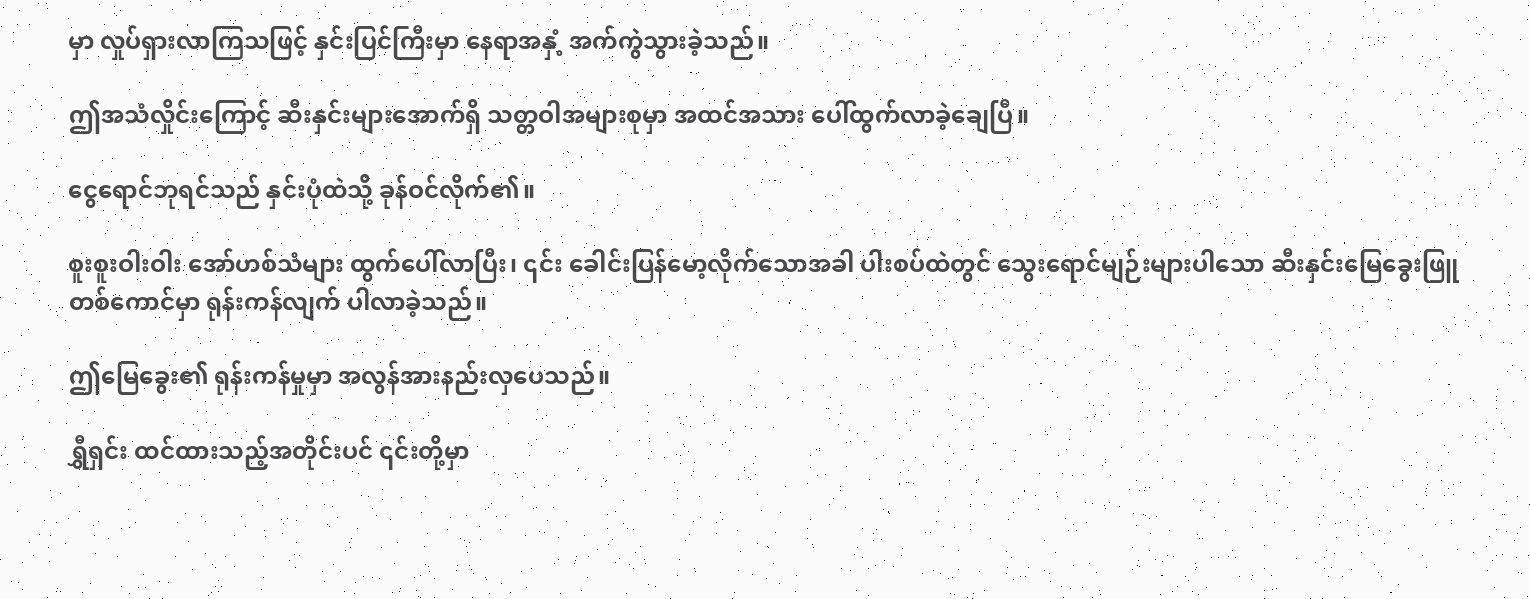မှာ လှုပ်ရှားလာကြသဖြင့် နှင်းပြင်ကြီးမှာ နေရာအနှံ့ အက်ကွဲသွားခဲ့သည်။

ဤအသံလှိုင်းကြောင့် ဆီးနှင်းများအောက်ရှိ သတ္တဝါအများစုမှာ အထင်အသား ပေါ်ထွက်လာခဲ့ချေပြီ။

ငွေရောင်ဘုရင်သည် နှင်းပုံထဲသို့ ခုန်ဝင်လိုက်၏။

စူးစူးဝါးဝါး အော်ဟစ်သံများ ထွက်ပေါ်လာပြီး၊ ၎င်း ခေါင်းပြန်မော့လိုက်သောအခါ ပါးစပ်ထဲတွင် သွေးရောင်မျဉ်းများပါသော ဆီးနှင်းမြေခွေးဖြူ တစ်ကောင်မှာ ရုန်းကန်လျက် ပါလာခဲ့သည်။

ဤမြေခွေး၏ ရုန်းကန်မှုမှာ အလွန်အားနည်းလှပေသည်။

ရွှီရှင်း ထင်ထားသည့်အတိုင်းပင် ၎င်းတို့မှာ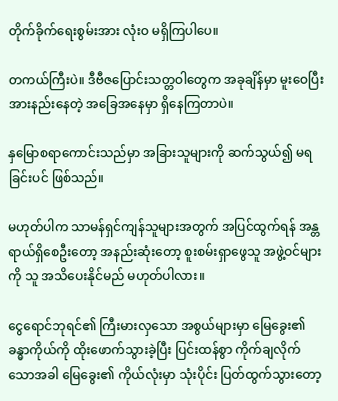တိုက်ခိုက်ရေးစွမ်းအား လုံးဝ မရှိကြပါပေ။

တကယ်ကြီးပဲ။ ဒီဗီဇပြောင်းသတ္တဝါတွေက အခုချိန်မှာ မူးဝေပြီး အားနည်းနေတဲ့ အခြေအနေမှာ ရှိနေကြတာပဲ။

နှမြောစရာကောင်းသည်မှာ အခြားသူများကို ဆက်သွယ်၍ မရခြင်းပင် ဖြစ်သည်။

မဟုတ်ပါက သာမန်ရှင်ကျန်သူများအတွက် အပြင်ထွက်ရန် အန္တရာယ်ရှိစေဦးတော့ အနည်းဆုံးတော့ စူးစမ်းရှာဖွေသူ အဖွဲ့ဝင်များကို သူ အသိပေးနိုင်မည် မဟုတ်ပါလား။

ငွေရောင်ဘုရင်၏ ကြီးမားလှသော အစွယ်များမှာ မြေခွေး၏ ခန္ဓာကိုယ်ကို ထိုးဖောက်သွားခဲ့ပြီး ပြင်းထန်စွာ ကိုက်ချလိုက်သောအခါ မြေခွေး၏ ကိုယ်လုံးမှာ သုံးပိုင်း ပြတ်ထွက်သွားတော့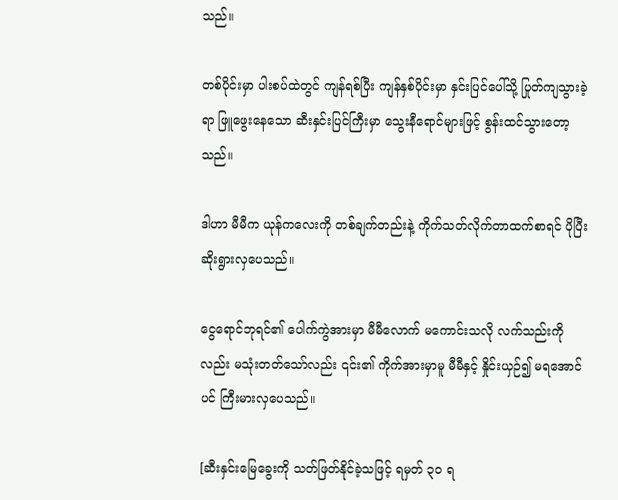သည်။

တစ်ပိုင်းမှာ ပါးစပ်ထဲတွင် ကျန်ရစ်ပြီး ကျန်နှစ်ပိုင်းမှာ နှင်းပြင်ပေါ်သို့ ပြုတ်ကျသွားခဲ့ရာ ဖြူဖွေးနေသော ဆီးနှင်းပြင်ကြီးမှာ သွေးနီရောင်များဖြင့် စွန်းထင်သွားတော့သည်။

ဒါဟာ မီမီက ယုန်ကလေးကို တစ်ချက်တည်းနဲ့ ကိုက်သတ်လိုက်တာထက်စာရင် ပိုပြီး ဆိုးရွားလှပေသည်။

ငွေရောင်ဘုရင်၏ ပေါက်ကွဲအားမှာ မီမီလောက် မကောင်းသလို လက်သည်းကိုလည်း မသုံးတတ်သော်လည်း ၎င်း၏ ကိုက်အားမှာမူ မီမီနှင့် နှိုင်းယှဉ်၍ မရအောင်ပင် ကြီးမားလှပေသည်။

[ဆီးနှင်းမြေခွေးကို သတ်ဖြတ်နိုင်ခဲ့သဖြင့် ရမှတ် ၃၀ ရ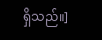ရှိသည်။]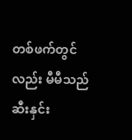တစ်ဖက်တွင်လည်း မီမီသည် ဆီးနှင်း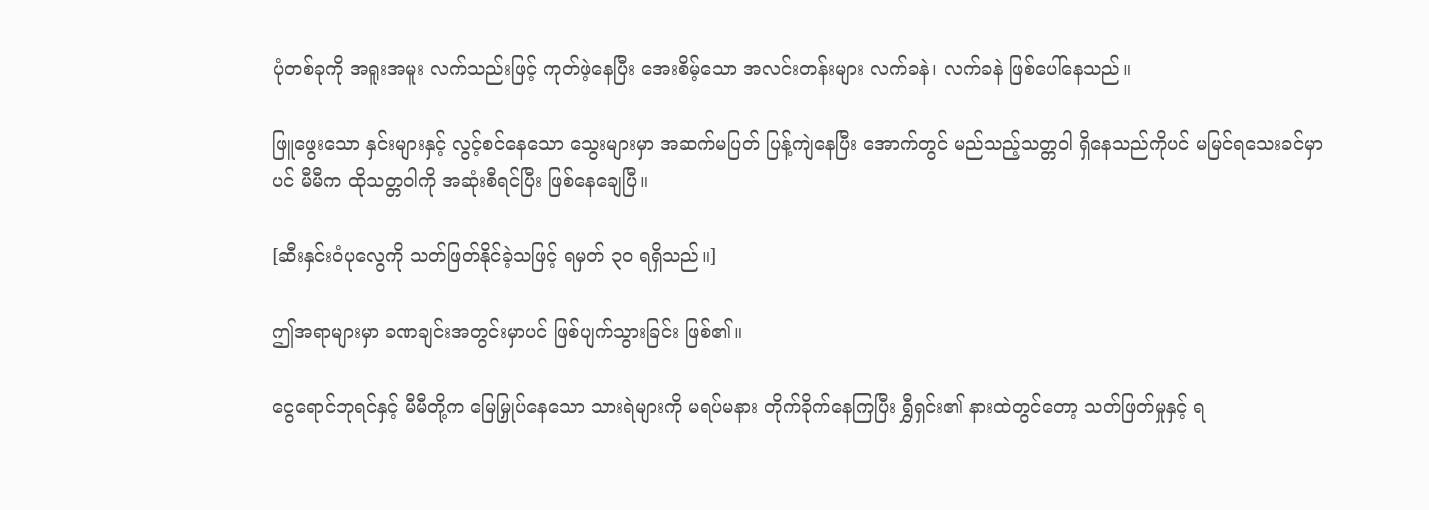ပုံတစ်ခုကို အရူးအမူး လက်သည်းဖြင့် ကုတ်ဖဲ့နေပြီး အေးစိမ့်သော အလင်းတန်းများ လက်ခနဲ၊ လက်ခနဲ ဖြစ်ပေါ်နေသည်။

ဖြူဖွေးသော နှင်းများနှင့် လွင့်စင်နေသော သွေးများမှာ အဆက်မပြတ် ပြန့်ကျဲနေပြီး အောက်တွင် မည်သည့်သတ္တဝါ ရှိနေသည်ကိုပင် မမြင်ရသေးခင်မှာပင် မီမီက ထိုသတ္တဝါကို အဆုံးစီရင်ပြီး ဖြစ်နေချေပြီ။

[ဆီးနှင်းဝံပုလွေကို သတ်ဖြတ်နိုင်ခဲ့သဖြင့် ရမှတ် ၃၀ ရရှိသည်။]

ဤအရာများမှာ ခဏချင်းအတွင်းမှာပင် ဖြစ်ပျက်သွားခြင်း ဖြစ်၏။

ငွေရောင်ဘုရင်နှင့် မီမီတို့က မြေမြှုပ်နေသော သားရဲများကို မရပ်မနား တိုက်ခိုက်နေကြပြီး ရွှီရှင်း၏ နားထဲတွင်တော့ သတ်ဖြတ်မှုနှင့် ရ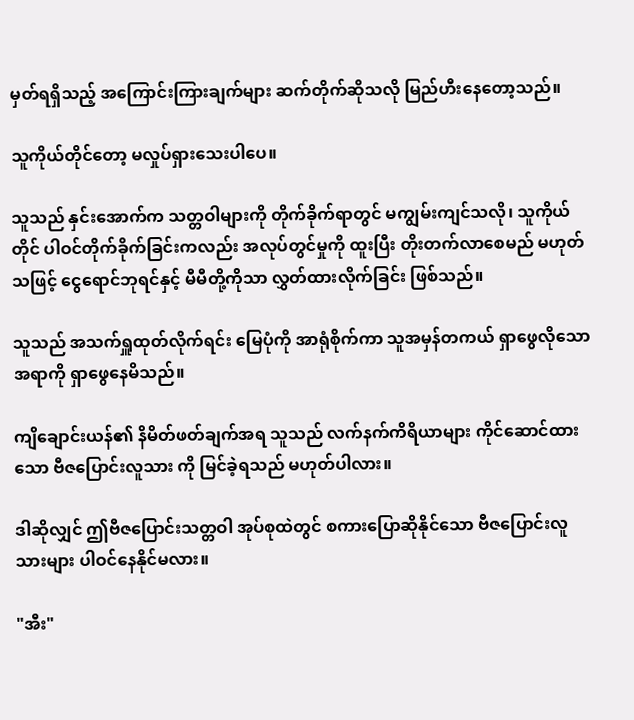မှတ်ရရှိသည့် အကြောင်းကြားချက်များ ဆက်တိုက်ဆိုသလို မြည်ဟီးနေတော့သည်။

သူကိုယ်တိုင်တော့ မလှုပ်ရှားသေးပါပေ။

သူသည် နှင်းအောက်က သတ္တဝါများကို တိုက်ခိုက်ရာတွင် မကျွမ်းကျင်သလို၊ သူကိုယ်တိုင် ပါဝင်တိုက်ခိုက်ခြင်းကလည်း အလုပ်တွင်မှုကို ထူးပြီး တိုးတက်လာစေမည် မဟုတ်သဖြင့် ငွေရောင်ဘုရင်နှင့် မီမီတို့ကိုသာ လွှတ်ထားလိုက်ခြင်း ဖြစ်သည်။

သူသည် အသက်ရှူထုတ်လိုက်ရင်း မြေပုံကို အာရုံစိုက်ကာ သူအမှန်တကယ် ရှာဖွေလိုသောအရာကို ရှာဖွေနေမိသည်။

ကျိချောင်းယန်၏ နိမိတ်ဖတ်ချက်အရ သူသည် လက်နက်ကိရိယာများ ကိုင်ဆောင်ထားသော ဗီဇပြောင်းလူသား ကို မြင်ခဲ့ရသည် မဟုတ်ပါလား။

ဒါဆိုလျှင် ဤဗီဇပြောင်းသတ္တဝါ အုပ်စုထဲတွင် စကားပြောဆိုနိုင်သော ဗီဇပြောင်းလူသားများ ပါဝင်နေနိုင်မလား။

"အီး"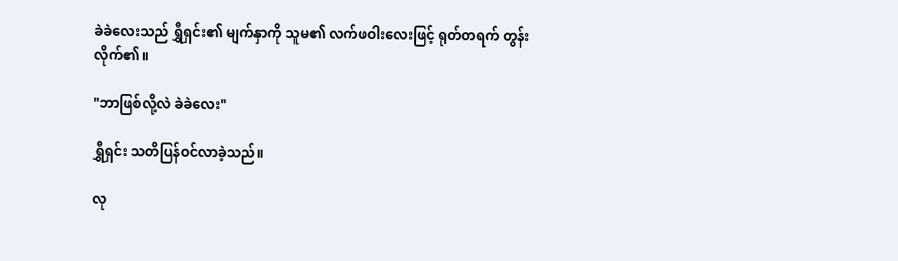ခဲခဲလေးသည် ရွှီရှင်း၏ မျက်နှာကို သူမ၏ လက်ဖဝါးလေးဖြင့် ရုတ်တရက် တွန်းလိုက်၏။

"ဘာဖြစ်လို့လဲ ခဲခဲလေး"

ရွှီရှင်း သတိပြန်ဝင်လာခဲ့သည်။

လု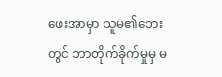ဖေးအာမှာ သူမ၏ဘေးတွင် ဘာတိုက်ခိုက်မှုမှ မ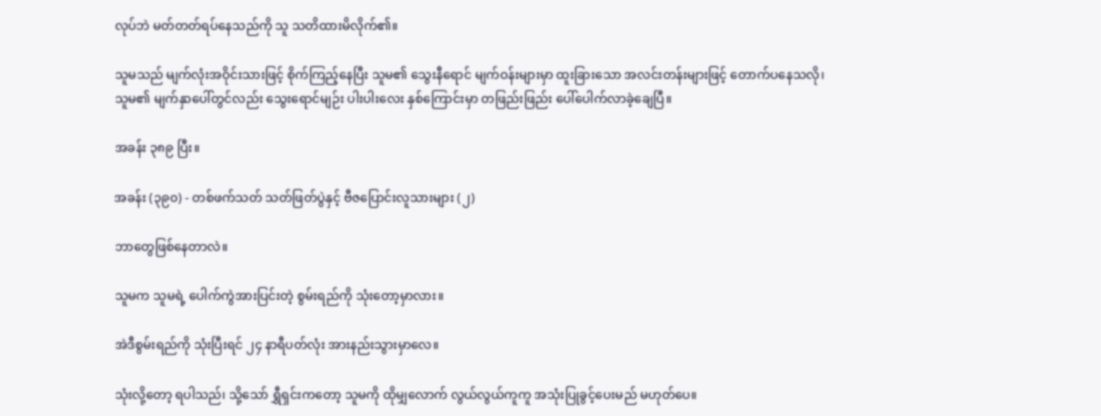လုပ်ဘဲ မတ်တတ်ရပ်နေသည်ကို သူ သတိထားမိလိုက်၏။

သူမသည် မျက်လုံးအဝိုင်းသားဖြင့် စိုက်ကြည့်နေပြီး သူမ၏ သွေးနီရောင် မျက်ဝန်းများမှာ ထူးခြားသော အလင်းတန်းများဖြင့် တောက်ပနေသလို၊ သူမ၏ မျက်နှာပေါ်တွင်လည်း သွေးရောင်မျဉ်း ပါးပါးလေး နှစ်ကြောင်းမှာ တဖြည်းဖြည်း ပေါ်ပေါက်လာခဲ့ချေပြီ။

အခန်း ၃၈၉ ပြီး။

အခန်း (၃၉၀) - တစ်ဖက်သတ် သတ်ဖြတ်ပွဲနှင့် ဗီဇပြောင်းလူသားများ (၂)

ဘာတွေဖြစ်နေတာလဲ။

သူမက သူမရဲ့ ပေါက်ကွဲအားပြင်းတဲ့ စွမ်းရည်ကို သုံးတော့မှာလား။

အဲဒီစွမ်းရည်ကို သုံးပြီးရင် ၂၄ နာရီပတ်လုံး အားနည်းသွားမှာလေ။

သုံးလို့တော့ ရပါသည်၊ သို့သော် ရွှီရှင်းကတော့ သူမကို ထိုမျှလောက် လွယ်လွယ်ကူကူ အသုံးပြုခွင့်ပေးမည် မဟုတ်ပေ။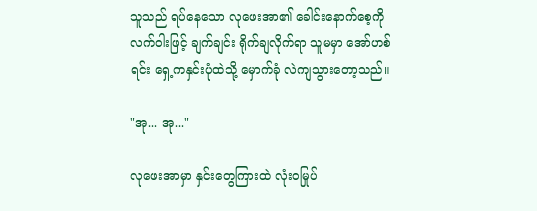သူသည် ရပ်နေသော လုဖေးအာ၏ ခေါင်းနောက်စေ့ကို လက်ဝါးဖြင့် ချက်ချင်း ရိုက်ချလိုက်ရာ သူမမှာ အော်ဟစ်ရင်း ရှေ့ကနှင်းပုံထဲသို့ မှောက်ခုံ လဲကျသွားတော့သည်။

"အု... အု..."

လုဖေးအာမှာ နှင်းတွေကြားထဲ လုံးဝမြုပ်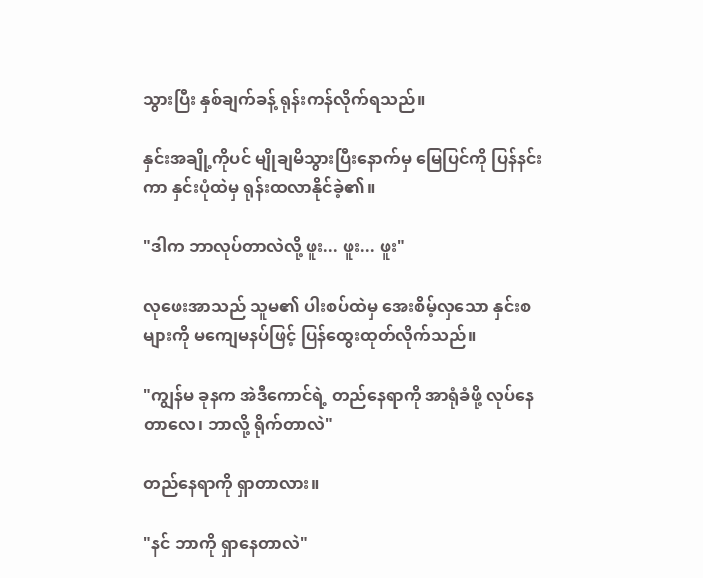သွားပြီး နှစ်ချက်ခန့် ရုန်းကန်လိုက်ရသည်။

နှင်းအချို့ကိုပင် မျိုချမိသွားပြီးနောက်မှ မြေပြင်ကို ပြန်နင်းကာ နှင်းပုံထဲမှ ရုန်းထလာနိုင်ခဲ့၏။

"ဒါက ဘာလုပ်တာလဲလို့ ဖူး... ဖူး... ဖူး"

လုဖေးအာသည် သူမ၏ ပါးစပ်ထဲမှ အေးစိမ့်လှသော နှင်းစများကို မကျေမနပ်ဖြင့် ပြန်ထွေးထုတ်လိုက်သည်။

"ကျွန်မ ခုနက အဲဒီကောင်ရဲ့ တည်နေရာကို အာရုံခံဖို့ လုပ်နေတာလေ၊ ဘာလို့ ရိုက်တာလဲ"

တည်နေရာကို ရှာတာလား။

"နင် ဘာကို ရှာနေတာလဲ"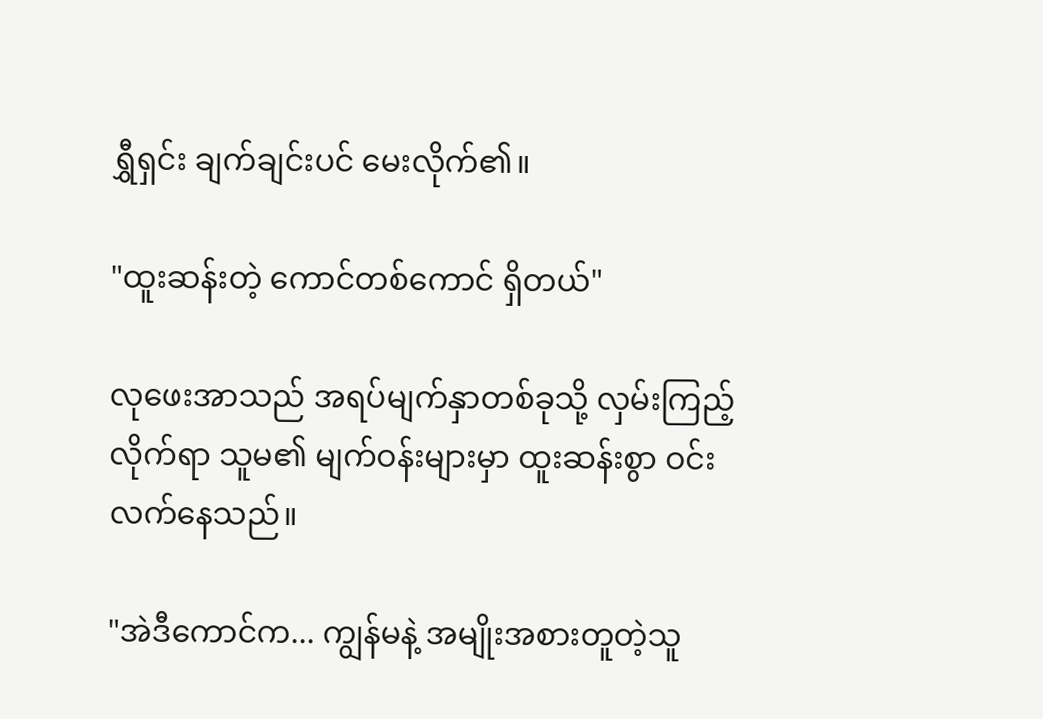ရွှီရှင်း ချက်ချင်းပင် မေးလိုက်၏။

"ထူးဆန်းတဲ့ ကောင်တစ်ကောင် ရှိတယ်"

လုဖေးအာသည် အရပ်မျက်နှာတစ်ခုသို့ လှမ်းကြည့်လိုက်ရာ သူမ၏ မျက်ဝန်းများမှာ ထူးဆန်းစွာ ဝင်းလက်နေသည်။

"အဲဒီကောင်က... ကျွန်မနဲ့ အမျိုးအစားတူတဲ့သူ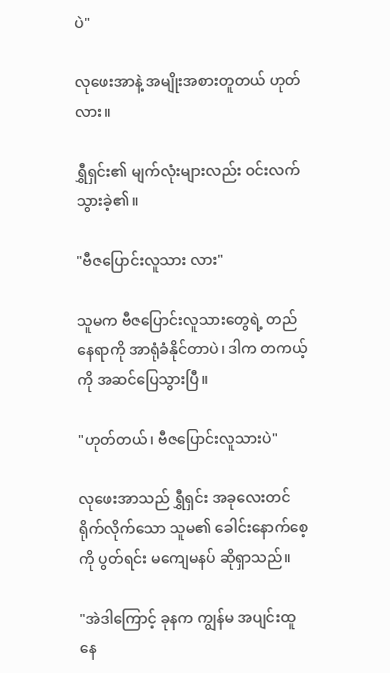ပဲ"

လုဖေးအာနဲ့ အမျိုးအစားတူတယ် ဟုတ်လား။

ရွှီရှင်း၏ မျက်လုံးများလည်း ဝင်းလက်သွားခဲ့၏။

"ဗီဇပြောင်းလူသား လား"

သူမက ဗီဇပြောင်းလူသားတွေရဲ့ တည်နေရာကို အာရုံခံနိုင်တာပဲ၊ ဒါက တကယ့်ကို အဆင်ပြေသွားပြီ။

"ဟုတ်တယ်၊ ဗီဇပြောင်းလူသားပဲ"

လုဖေးအာသည် ရွှီရှင်း အခုလေးတင် ရိုက်လိုက်သော သူမ၏ ခေါင်းနောက်စေ့ကို ပွတ်ရင်း မကျေမနပ် ဆိုရှာသည်။

"အဲဒါကြောင့် ခုနက ကျွန်မ အပျင်းထူနေ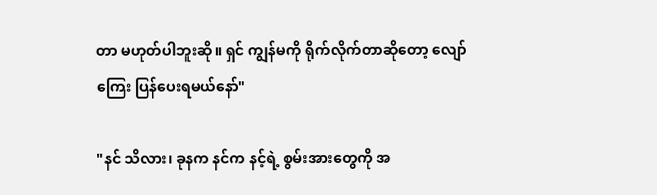တာ မဟုတ်ပါဘူးဆို။ ရှင် ကျွန်မကို ရိုက်လိုက်တာဆိုတော့ လျော်ကြေး ပြန်ပေးရမယ်နော်"

"နင် သိလား၊ ခုနက နင်က နင့်ရဲ့ စွမ်းအားတွေကို အ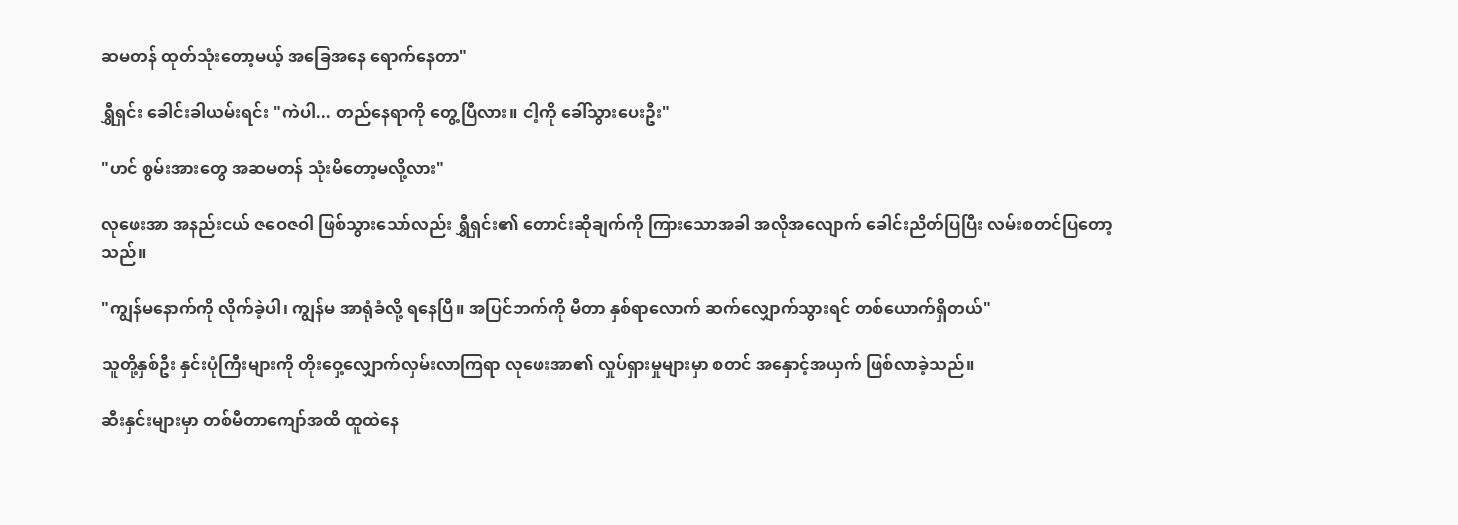ဆမတန် ထုတ်သုံးတော့မယ့် အခြေအနေ ရောက်နေတာ"

ရွှီရှင်း ခေါင်းခါယမ်းရင်း "ကဲပါ... တည်နေရာကို တွေ့ပြီလား။ ငါ့ကို ခေါ်သွားပေးဦး"

"ဟင် စွမ်းအားတွေ အဆမတန် သုံးမိတော့မလို့လား"

လုဖေးအာ အနည်းငယ် ဇဝေဇဝါ ဖြစ်သွားသော်လည်း ရွှီရှင်း၏ တောင်းဆိုချက်ကို ကြားသောအခါ အလိုအလျောက် ခေါင်းညိတ်ပြပြီး လမ်းစတင်ပြတော့သည်။

"ကျွန်မနောက်ကို လိုက်ခဲ့ပါ၊ ကျွန်မ အာရုံခံလို့ ရနေပြီ။ အပြင်ဘက်ကို မီတာ နှစ်ရာလောက် ဆက်လျှောက်သွားရင် တစ်ယောက်ရှိတယ်"

သူတို့နှစ်ဦး နှင်းပုံကြီးများကို တိုးဝှေ့လျှောက်လှမ်းလာကြရာ လုဖေးအာ၏ လှုပ်ရှားမှုများမှာ စတင် အနှောင့်အယှက် ဖြစ်လာခဲ့သည်။

ဆီးနှင်းများမှာ တစ်မီတာကျော်အထိ ထူထဲနေ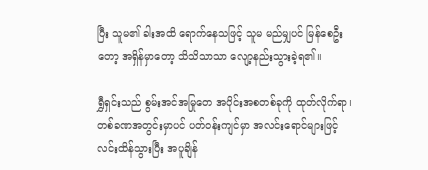ပြီး သူမ၏ ခါးအထိ ရောက်နေသဖြင့် သူမ မည်မျှပင် မြန်စေဦးတော့ အရှိန်မှာတော့ သိသိသာသာ လျော့နည်းသွားခဲ့ရ၏။

ရွှီရှင်းသည် စွမ်းအင်အမြုတေ အပိုင်းအစတစ်ခုကို ထုတ်လိုက်ရာ၊ တစ်ခဏအတွင်းမှာပင် ပတ်ဝန်းကျင်မှာ အလင်းရောင်များဖြင့် လင်းထိန်သွားပြီး အပူချိန်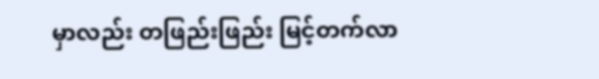မှာလည်း တဖြည်းဖြည်း မြင့်တက်လာ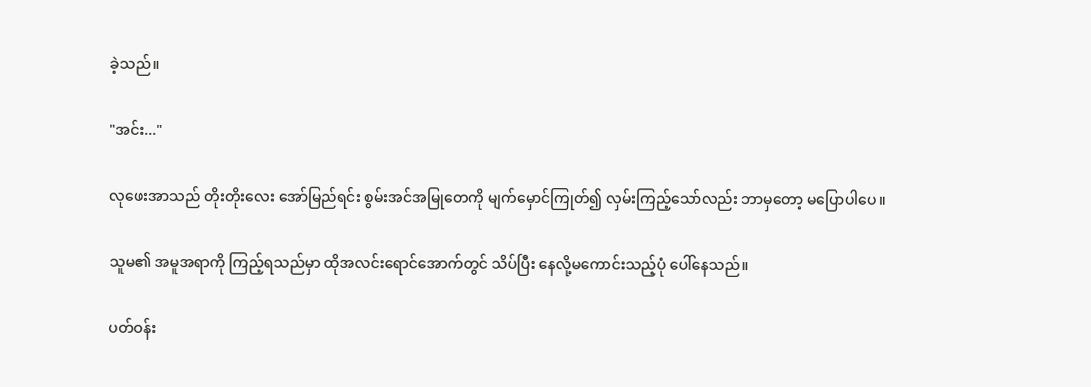ခဲ့သည်။

"အင်း..."

လုဖေးအာသည် တိုးတိုးလေး အော်မြည်ရင်း စွမ်းအင်အမြုတေကို မျက်မှောင်ကြုတ်၍ လှမ်းကြည့်သော်လည်း ဘာမှတော့ မပြောပါပေ။

သူမ၏ အမူအရာကို ကြည့်ရသည်မှာ ထိုအလင်းရောင်အောက်တွင် သိပ်ပြီး နေလို့မကောင်းသည့်ပုံ ပေါ်နေသည်။

ပတ်ဝန်း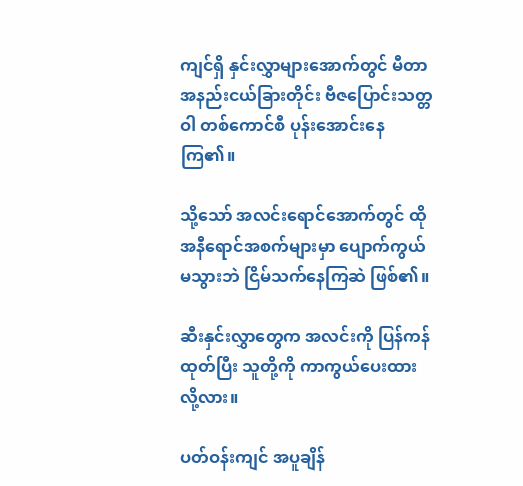ကျင်ရှိ နှင်းလွှာများအောက်တွင် မီတာအနည်းငယ်ခြားတိုင်း ဗီဇပြောင်းသတ္တဝါ တစ်ကောင်စီ ပုန်းအောင်းနေကြ၏။

သို့သော် အလင်းရောင်အောက်တွင် ထိုအနီရောင်အစက်များမှာ ပျောက်ကွယ်မသွားဘဲ ငြိမ်သက်နေကြဆဲ ဖြစ်၏။

ဆီးနှင်းလွှာတွေက အလင်းကို ပြန်ကန်ထုတ်ပြီး သူတို့ကို ကာကွယ်ပေးထားလို့လား။

ပတ်ဝန်းကျင် အပူချိန်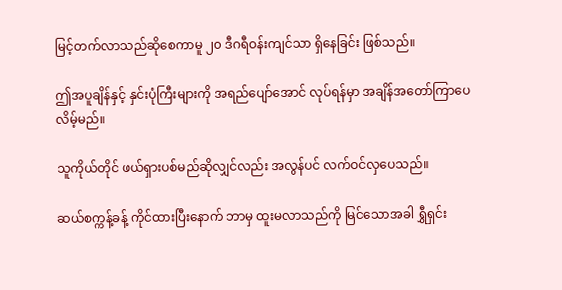မြင့်တက်လာသည်ဆိုစေကာမူ ၂၀ ဒီဂရီဝန်းကျင်သာ ရှိနေခြင်း ဖြစ်သည်။

ဤအပူချိန်နှင့် နှင်းပုံကြီးများကို အရည်ပျော်အောင် လုပ်ရန်မှာ အချိန်အတော်ကြာပေလိမ့်မည်။

သူကိုယ်တိုင် ဖယ်ရှားပစ်မည်ဆိုလျှင်လည်း အလွန်ပင် လက်ဝင်လှပေသည်။

ဆယ်စက္ကန့်ခန့် ကိုင်ထားပြီးနောက် ဘာမှ ထူးမလာသည်ကို မြင်သောအခါ ရွှီရှင်း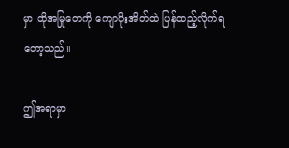မှာ ထိုအမြုတေကို ကျောပိုးအိတ်ထဲ ပြန်ထည့်လိုက်ရတော့သည်။

ဤအရာမှာ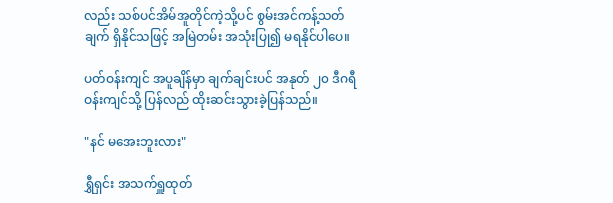လည်း သစ်ပင်အိမ်အူတိုင်ကဲ့သို့ပင် စွမ်းအင်ကန့်သတ်ချက် ရှိနိုင်သဖြင့် အမြဲတမ်း အသုံးပြု၍ မရနိုင်ပါပေ။

ပတ်ဝန်းကျင် အပူချိန်မှာ ချက်ချင်းပင် အနုတ် ၂၀ ဒီဂရီဝန်းကျင်သို့ ပြန်လည် ထိုးဆင်းသွားခဲ့ပြန်သည်။

"နင် မအေးဘူးလား"

ရွှီရှင်း အသက်ရှူထုတ်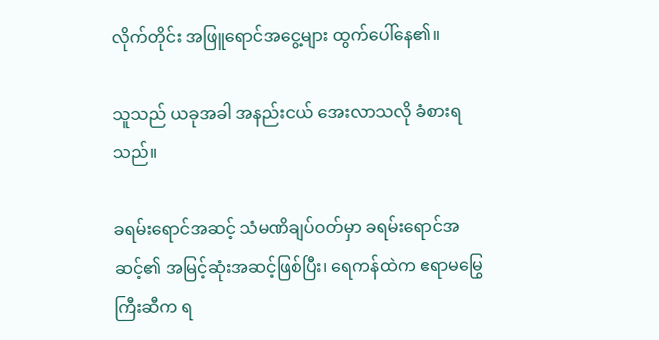လိုက်တိုင်း အဖြူရောင်အငွေ့များ ထွက်ပေါ်နေ၏။

သူသည် ယခုအခါ အနည်းငယ် အေးလာသလို ခံစားရသည်။

ခရမ်းရောင်အဆင့် သံမဏိချပ်ဝတ်မှာ ခရမ်းရောင်အဆင့်၏ အမြင့်ဆုံးအဆင့်ဖြစ်ပြီး၊ ရေကန်ထဲက ဧရာမမြွေကြီးဆီက ရ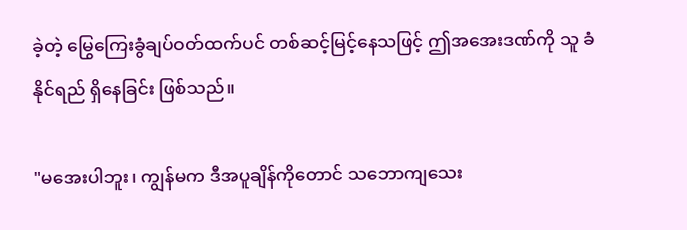ခဲ့တဲ့ မြွေကြေးခွံချပ်ဝတ်ထက်ပင် တစ်ဆင့်မြင့်နေသဖြင့် ဤအအေးဒဏ်ကို သူ ခံနိုင်ရည် ရှိနေခြင်း ဖြစ်သည်။

"မအေးပါဘူး၊ ကျွန်မက ဒီအပူချိန်ကိုတောင် သဘောကျသေး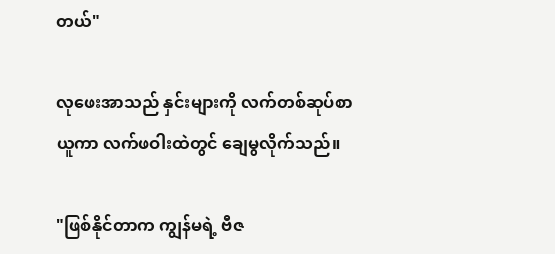တယ်"

လုဖေးအာသည် နှင်းများကို လက်တစ်ဆုပ်စာ ယူကာ လက်ဖဝါးထဲတွင် ချေမွလိုက်သည်။

"ဖြစ်နိုင်တာက ကျွန်မရဲ့ ဗီဇ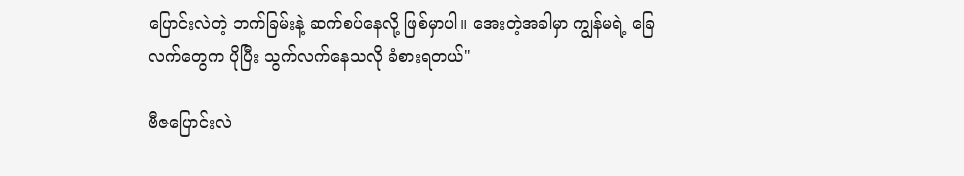ပြောင်းလဲတဲ့ ဘက်ခြမ်းနဲ့ ဆက်စပ်နေလို့ ဖြစ်မှာပါ။ အေးတဲ့အခါမှာ ကျွန်မရဲ့ ခြေလက်တွေက ပိုပြီး သွက်လက်နေသလို ခံစားရတယ်"

ဗီဇပြောင်းလဲ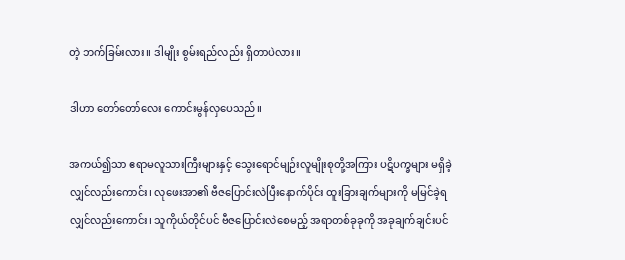တဲ့ ဘက်ခြမ်းလား။ ဒါမျိုး စွမ်းရည်လည်း ရှိတာပဲလား။

ဒါဟာ တော်တော်လေး ကောင်းမွန်လှပေသည်။

အကယ်၍သာ ဧရာမလူသားကြီးများနှင့် သွေးရောင်မျဉ်းလူမျိုးစုတို့အကြား ပဋိပက္ခများ မရှိခဲ့လျှင်လည်းကောင်း၊ လုဖေးအာ၏ ဗီဇပြောင်းလဲပြီးနောက်ပိုင်း ထူးခြားချက်များကို မမြင်ခဲ့ရလျှင်လည်းကောင်း၊ သူကိုယ်တိုင်ပင် ဗီဇပြောင်းလဲစေမည့် အရာတစ်ခုခုကို အခုချက်ချင်းပင်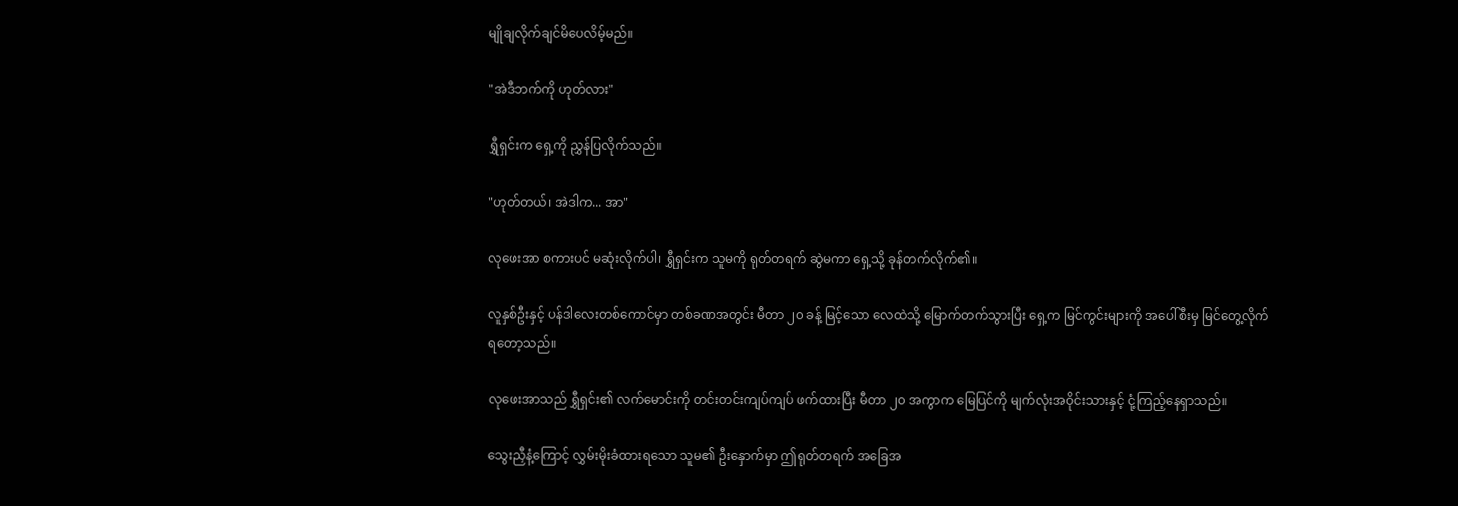မျိုချလိုက်ချင်မိပေလိမ့်မည်။

"အဲဒီဘက်ကို ဟုတ်လား"

ရွှီရှင်းက ရှေ့ကို ညွှန်ပြလိုက်သည်။

"ဟုတ်တယ်၊ အဲဒါက... အာ"

လုဖေးအာ စကားပင် မဆုံးလိုက်ပါ၊ ရွှီရှင်းက သူမကို ရုတ်တရက် ဆွဲမကာ ရှေ့သို့ ခုန်တက်လိုက်၏။

လူနှစ်ဦးနှင့် ပန်ဒါလေးတစ်ကောင်မှာ တစ်ခဏအတွင်း မီတာ ၂၀ ခန့် မြင့်သော လေထဲသို့ မြောက်တက်သွားပြီး ရှေ့က မြင်ကွင်းများကို အပေါ်စီးမှ မြင်တွေ့လိုက်ရတော့သည်။

လုဖေးအာသည် ရွှီရှင်း၏ လက်မောင်းကို တင်းတင်းကျပ်ကျပ် ဖက်ထားပြီး မီတာ ၂၀ အကွာက မြေပြင်ကို မျက်လုံးအဝိုင်းသားနှင့် ငုံ့ကြည့်နေရှာသည်။

သွေးညှီနံ့ကြောင့် လွှမ်းမိုးခံထားရသော သူမ၏ ဦးနှောက်မှာ ဤရုတ်တရက် အခြေအ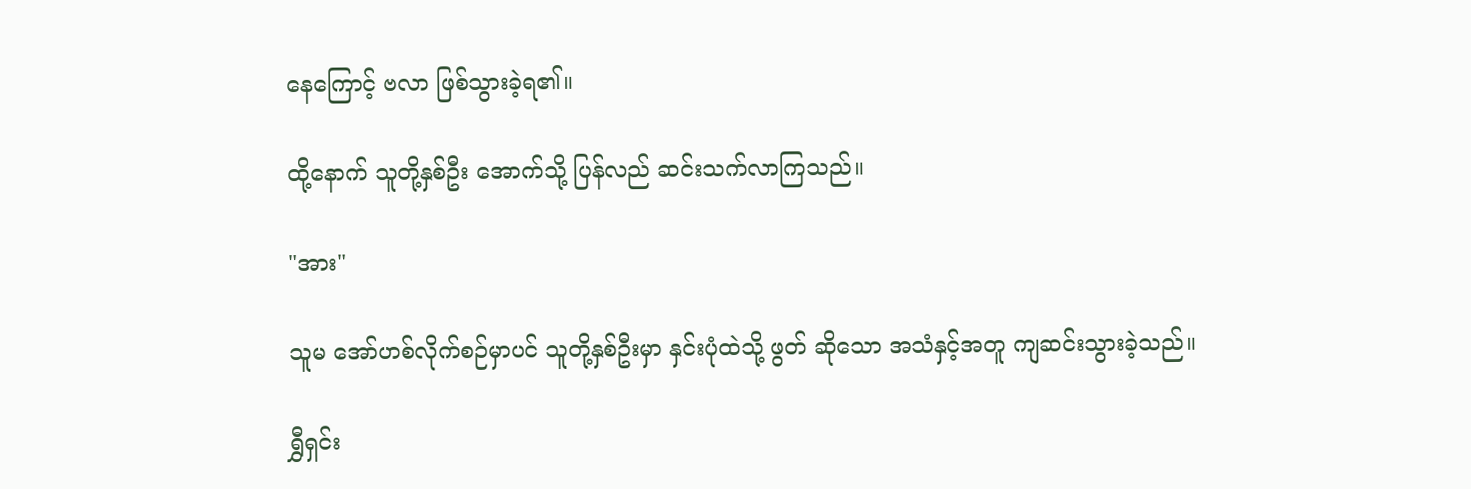နေကြောင့် ဗလာ ဖြစ်သွားခဲ့ရ၏။

ထို့နောက် သူတို့နှစ်ဦး အောက်သို့ ပြန်လည် ဆင်းသက်လာကြသည်။

"အား"

သူမ အော်ဟစ်လိုက်စဉ်မှာပင် သူတို့နှစ်ဦးမှာ နှင်းပုံထဲသို့ ဖွတ် ဆိုသော အသံနှင့်အတူ ကျဆင်းသွားခဲ့သည်။

ရွှီရှင်း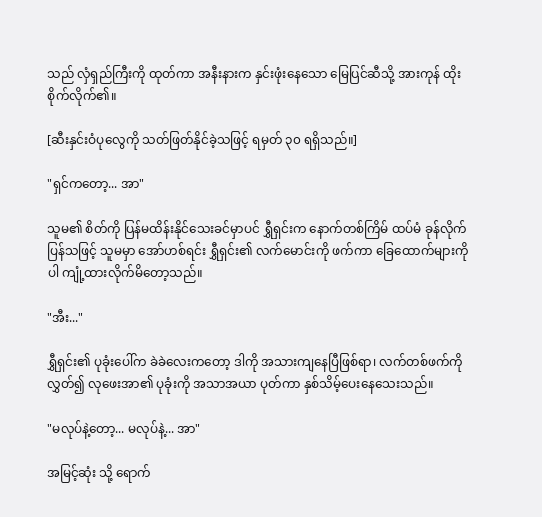သည် လှံရှည်ကြီးကို ထုတ်ကာ အနီးနားက နှင်းဖုံးနေသော မြေပြင်ဆီသို့ အားကုန် ထိုးစိုက်လိုက်၏။

[ဆီးနှင်းဝံပုလွေကို သတ်ဖြတ်နိုင်ခဲ့သဖြင့် ရမှတ် ၃၀ ရရှိသည်။]

"ရှင်ကတော့... အာ"

သူမ၏ စိတ်ကို ပြန်မထိန်းနိုင်သေးခင်မှာပင် ရွှီရှင်းက နောက်တစ်ကြိမ် ထပ်မံ ခုန်လိုက်ပြန်သဖြင့် သူမမှာ အော်ဟစ်ရင်း ရွှီရှင်း၏ လက်မောင်းကို ဖက်ကာ ခြေထောက်များကိုပါ ကျုံ့ထားလိုက်မိတော့သည်။

"အီး..."

ရွှီရှင်း၏ ပုခုံးပေါ်က ခဲခဲလေးကတော့ ဒါကို အသားကျနေပြီဖြစ်ရာ၊ လက်တစ်ဖက်ကို လွှတ်၍ လုဖေးအာ၏ ပုခုံးကို အသာအယာ ပုတ်ကာ နှစ်သိမ့်ပေးနေသေးသည်။

"မလုပ်နဲ့တော့... မလုပ်နဲ့... အာ"

အမြင့်ဆုံး သို့ ရောက်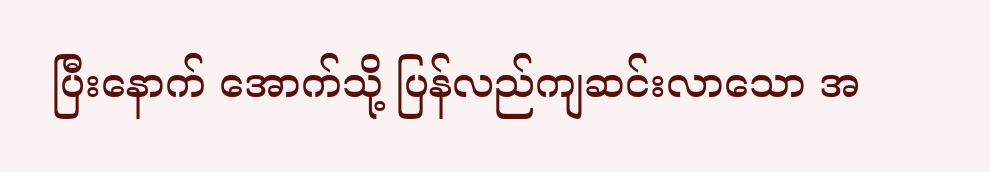ပြီးနောက် အောက်သို့ ပြန်လည်ကျဆင်းလာသော အ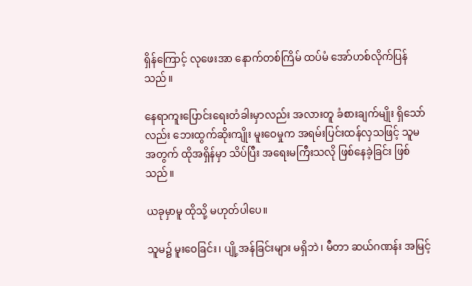ရှိန်ကြောင့် လုဖေးအာ နောက်တစ်ကြိမ် ထပ်မံ အော်ဟစ်လိုက်ပြန်သည်။

နေရာကူးပြောင်းရေးတံခါးမှာလည်း အလားတူ ခံစားချက်မျိုး ရှိသော်လည်း ဘေးထွက်ဆိုးကျိုး မူးဝေမှုက အရမ်းပြင်းထန်လှသဖြင့် သူမအတွက် ထိုအရှိန်မှာ သိပ်ပြီး အရေးမကြီးသလို ဖြစ်နေခဲ့ခြင်း ဖြစ်သည်။

ယခုမှာမူ ထိုသို့ မဟုတ်ပါပေ။

သူမ၌ မူးဝေခြင်း၊ ပျို့အန်ခြင်းများ မရှိဘဲ၊ မီတာ ဆယ်ဂဏန်း အမြင့်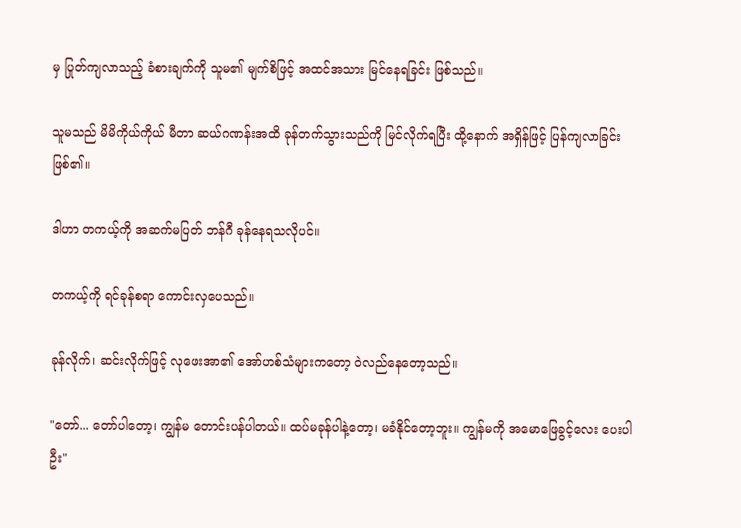မှ ပြုတ်ကျလာသည့် ခံစားချက်ကို သူမ၏ မျက်စိဖြင့် အထင်အသား မြင်နေရခြင်း ဖြစ်သည်။

သူမသည် မိမိကိုယ်ကိုယ် မီတာ ဆယ်ဂဏန်းအထိ ခုန်တက်သွားသည်ကို မြင်လိုက်ရပြီး ထို့နောက် အရှိန်ဖြင့် ပြန်ကျလာခြင်း ဖြစ်၏။

ဒါဟာ တကယ့်ကို အဆက်မပြတ် ဘန်ဂီ ခုန်နေရသလိုပင်။

တကယ့်ကို ရင်ခုန်စရာ ကောင်းလှပေသည်။

ခုန်လိုက်၊ ဆင်းလိုက်ဖြင့် လုဖေးအာ၏ အော်ဟစ်သံများကတော့ ဝဲလည်နေတော့သည်။

"တော်... တော်ပါတော့၊ ကျွန်မ တောင်းပန်ပါတယ်။ ထပ်မခုန်ပါနဲ့တော့၊ မခံနိုင်တော့ဘူး။ ကျွန်မကို အမောဖြေခွင့်လေး ပေးပါဦး"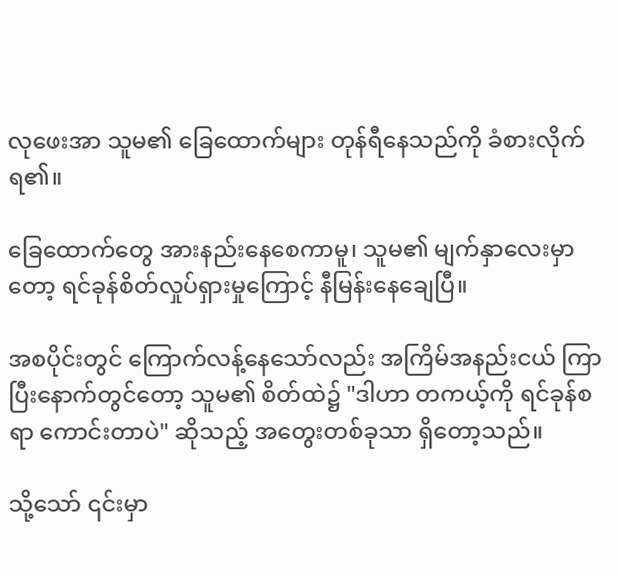လုဖေးအာ သူမ၏ ခြေထောက်များ တုန်ရီနေသည်ကို ခံစားလိုက်ရ၏။

ခြေထောက်တွေ အားနည်းနေစေကာမူ၊ သူမ၏ မျက်နှာလေးမှာတော့ ရင်ခုန်စိတ်လှုပ်ရှားမှုကြောင့် နီမြန်းနေချေပြီ။

အစပိုင်းတွင် ကြောက်လန့်နေသော်လည်း အကြိမ်အနည်းငယ် ကြာပြီးနောက်တွင်တော့ သူမ၏ စိတ်ထဲ၌ "ဒါဟာ တကယ့်ကို ရင်ခုန်စရာ ကောင်းတာပဲ" ဆိုသည့် အတွေးတစ်ခုသာ ရှိတော့သည်။

သို့သော် ၎င်းမှာ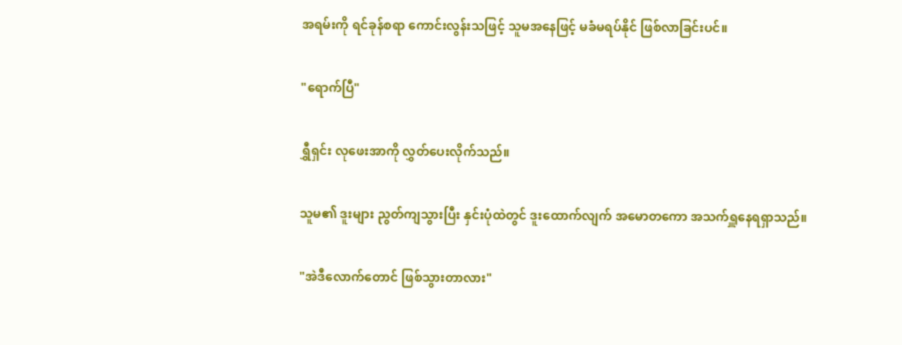အရမ်းကို ရင်ခုန်စရာ ကောင်းလွန်းသဖြင့် သူမအနေဖြင့် မခံမရပ်နိုင် ဖြစ်လာခြင်းပင်။

"ရောက်ပြီ"

ရွှီရှင်း လုဖေးအာကို လွှတ်ပေးလိုက်သည်။

သူမ၏ ဒူးများ ညွတ်ကျသွားပြီး နှင်းပုံထဲတွင် ဒူးထောက်လျက် အမောတကော အသက်ရှူနေရရှာသည်။

"အဲဒီလောက်တောင် ဖြစ်သွားတာလား"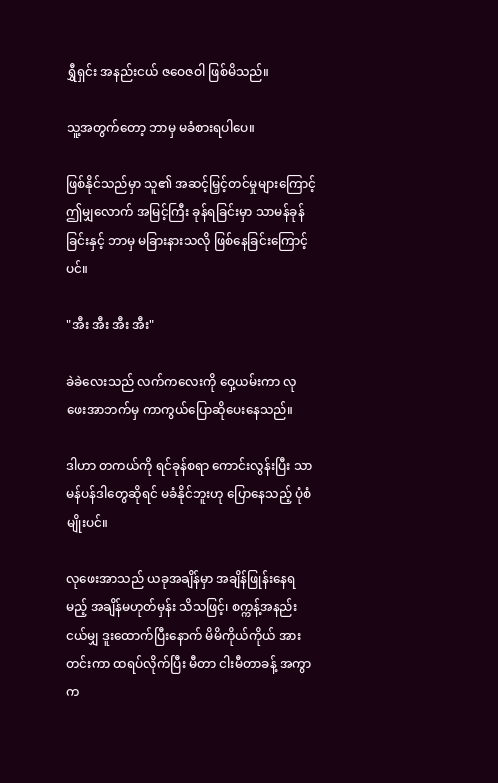ရွှီရှင်း အနည်းငယ် ဇဝေဇဝါ ဖြစ်မိသည်။

သူ့အတွက်တော့ ဘာမှ မခံစားရပါပေ။

ဖြစ်နိုင်သည်မှာ သူ၏ အဆင့်မြှင့်တင်မှုများကြောင့် ဤမျှလောက် အမြင့်ကြီး ခုန်ရခြင်းမှာ သာမန်ခုန်ခြင်းနှင့် ဘာမှ မခြားနားသလို ဖြစ်နေခြင်းကြောင့်ပင်။

"အီး အီး အီး အီး"

ခဲခဲလေးသည် လက်ကလေးကို ဝှေ့ယမ်းကာ လုဖေးအာဘက်မှ ကာကွယ်ပြောဆိုပေးနေသည်။

ဒါဟာ တကယ်ကို ရင်ခုန်စရာ ကောင်းလွန်းပြီး သာမန်ပန်ဒါတွေဆိုရင် မခံနိုင်ဘူးဟု ပြောနေသည့် ပုံစံမျိုးပင်။

လုဖေးအာသည် ယခုအချိန်မှာ အချိန်ဖြုန်းနေရမည့် အချိန်မဟုတ်မှန်း သိသဖြင့်၊ စက္ကန့်အနည်းငယ်မျှ ဒူးထောက်ပြီးနောက် မိမိကိုယ်ကိုယ် အားတင်းကာ ထရပ်လိုက်ပြီး မီတာ ငါးမီတာခန့် အကွာက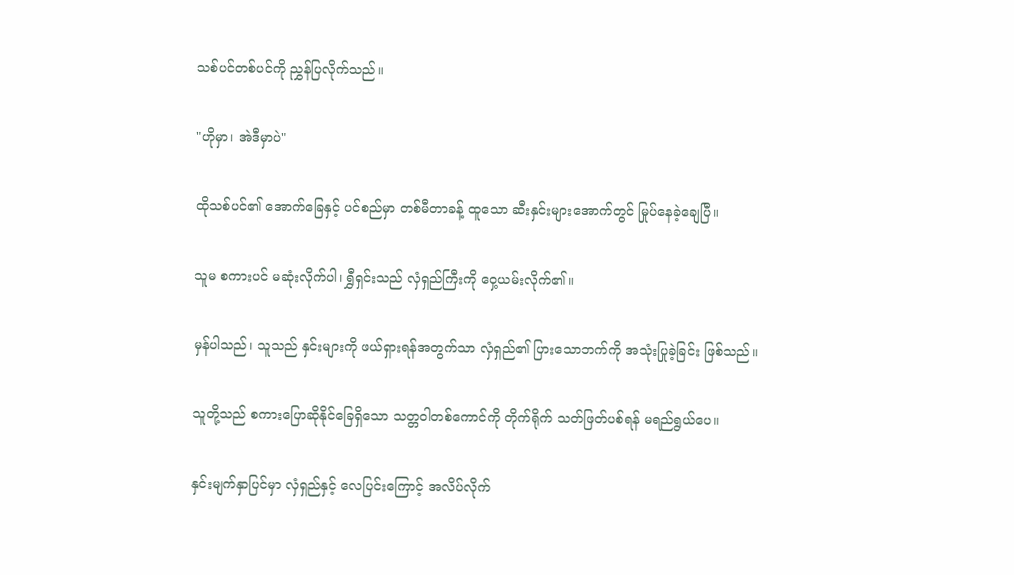သစ်ပင်တစ်ပင်ကို ညွှန်ပြလိုက်သည်။

"ဟိုမှာ၊ အဲဒီမှာပဲ"

ထိုသစ်ပင်၏ အောက်ခြေနှင့် ပင်စည်မှာ တစ်မီတာခန့် ထူသော ဆီးနှင်းများအောက်တွင် မြုပ်နေခဲ့ချေပြီ။

သူမ စကားပင် မဆုံးလိုက်ပါ၊ ရွှီရှင်းသည် လှံရှည်ကြီးကို ဝှေ့ယမ်းလိုက်၏။

မှန်ပါသည်၊ သူသည် နှင်းများကို ဖယ်ရှားရန်အတွက်သာ လှံရှည်၏ ပြားသောဘက်ကို အသုံးပြုခဲ့ခြင်း ဖြစ်သည်။

သူတို့သည် စကားပြောဆိုနိုင်ခြေရှိသော သတ္တဝါတစ်ကောင်ကို တိုက်ရိုက် သတ်ဖြတ်ပစ်ရန် မရည်ရွယ်ပေ။

နှင်းမျက်နှာပြင်မှာ လှံရှည်နှင့် လေပြင်းကြောင့် အလိပ်လိုက်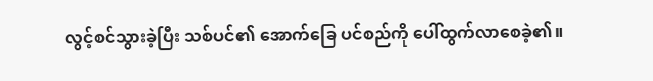လွင့်စင်သွားခဲ့ပြီး သစ်ပင်၏ အောက်ခြေ ပင်စည်ကို ပေါ်ထွက်လာစေခဲ့၏။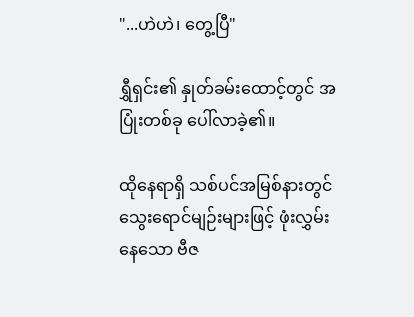"...ဟဲဟဲ၊ တွေ့ပြီ"

ရွှီရှင်း၏ နှုတ်ခမ်းထောင့်တွင် အပြုံးတစ်ခု ပေါ်လာခဲ့၏။

ထိုနေရာရှိ သစ်ပင်အမြစ်နားတွင် သွေးရောင်မျဉ်းများဖြင့် ဖုံးလွှမ်းနေသော ဗီဇ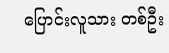ပြောင်းလူသား တစ်ဦး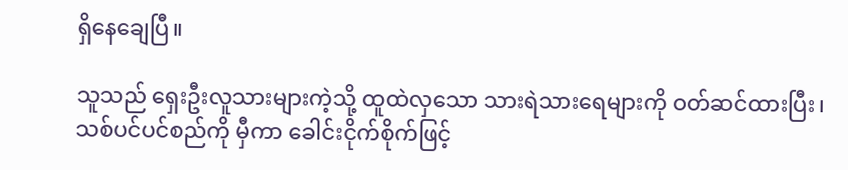ရှိနေချေပြီ။

သူသည် ရှေးဦးလူသားများကဲ့သို့ ထူထဲလှသော သားရဲသားရေများကို ဝတ်ဆင်ထားပြီး၊ သစ်ပင်ပင်စည်ကို မှီကာ ခေါင်းငိုက်စိုက်ဖြင့်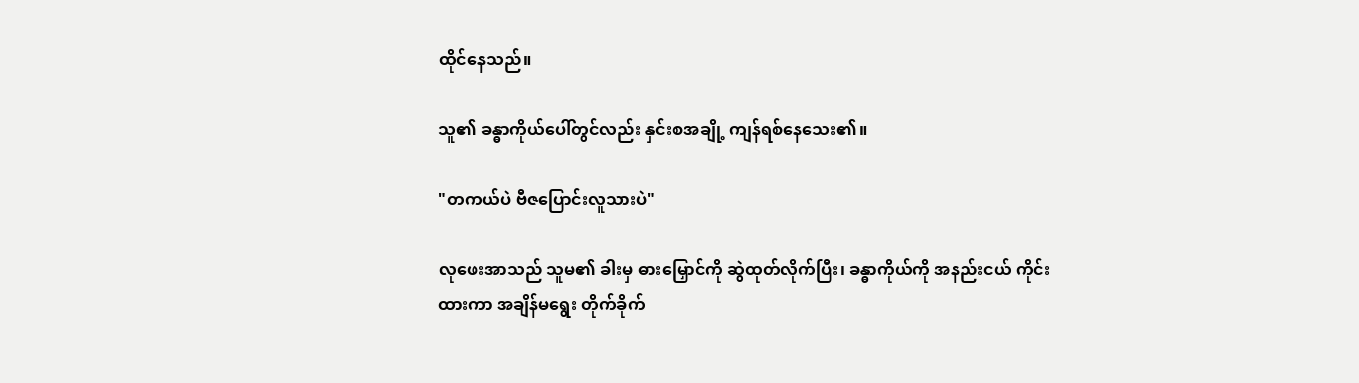ထိုင်နေသည်။

သူ၏ ခန္ဓာကိုယ်ပေါ်တွင်လည်း နှင်းစအချို့ ကျန်ရစ်နေသေး၏။

"တကယ်ပဲ ဗီဇပြောင်းလူသားပဲ"

လုဖေးအာသည် သူမ၏ ခါးမှ ဓားမြှောင်ကို ဆွဲထုတ်လိုက်ပြီး၊ ခန္ဓာကိုယ်ကို အနည်းငယ် ကိုင်းထားကာ အချိန်မရွေး တိုက်ခိုက်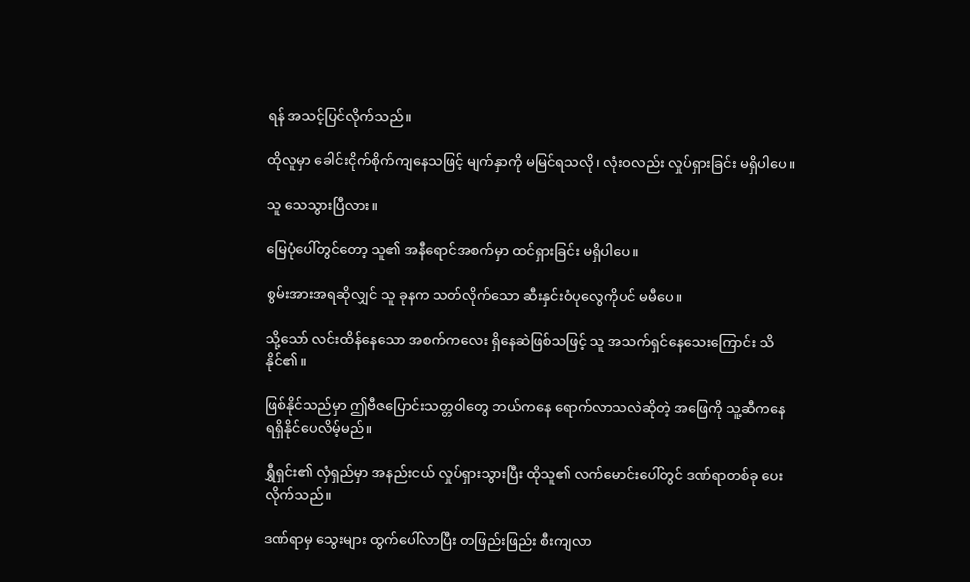ရန် အသင့်ပြင်လိုက်သည်။

ထိုလူမှာ ခေါင်းငိုက်စိုက်ကျနေသဖြင့် မျက်နှာကို မမြင်ရသလို၊ လုံးဝလည်း လှုပ်ရှားခြင်း မရှိပါပေ။

သူ သေသွားပြီလား။

မြေပုံပေါ်တွင်တော့ သူ၏ အနီရောင်အစက်မှာ ထင်ရှားခြင်း မရှိပါပေ။

စွမ်းအားအရဆိုလျှင် သူ ခုနက သတ်လိုက်သော ဆီးနှင်းဝံပုလွေကိုပင် မမီပေ။

သို့သော် လင်းထိန်နေသော အစက်ကလေး ရှိနေဆဲဖြစ်သဖြင့် သူ အသက်ရှင်နေသေးကြောင်း သိနိုင်၏။

ဖြစ်နိုင်သည်မှာ ဤဗီဇပြောင်းသတ္တဝါတွေ ဘယ်ကနေ ရောက်လာသလဲဆိုတဲ့ အဖြေကို သူ့ဆီကနေ ရရှိနိုင်ပေလိမ့်မည်။

ရွှီရှင်း၏ လှံရှည်မှာ အနည်းငယ် လှုပ်ရှားသွားပြီး ထိုသူ၏ လက်မောင်းပေါ်တွင် ဒဏ်ရာတစ်ခု ပေးလိုက်သည်။

ဒဏ်ရာမှ သွေးများ ထွက်ပေါ်လာပြီး တဖြည်းဖြည်း စီးကျလာ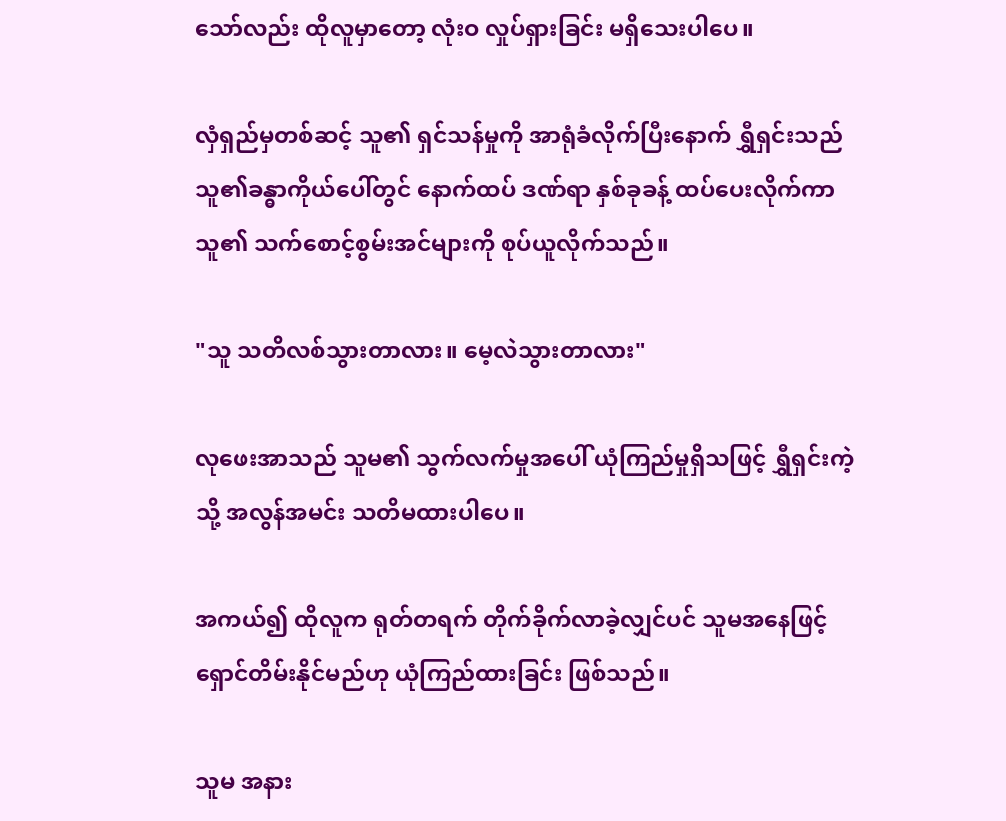သော်လည်း ထိုလူမှာတော့ လုံးဝ လှုပ်ရှားခြင်း မရှိသေးပါပေ။

လှံရှည်မှတစ်ဆင့် သူ၏ ရှင်သန်မှုကို အာရုံခံလိုက်ပြီးနောက် ရွှီရှင်းသည် သူ၏ခန္ဓာကိုယ်ပေါ်တွင် နောက်ထပ် ဒဏ်ရာ နှစ်ခုခန့် ထပ်ပေးလိုက်ကာ သူ၏ သက်စောင့်စွမ်းအင်များကို စုပ်ယူလိုက်သည်။

"သူ သတိလစ်သွားတာလား။ မေ့လဲသွားတာလား"

လုဖေးအာသည် သူမ၏ သွက်လက်မှုအပေါ် ယုံကြည်မှုရှိသဖြင့် ရွှီရှင်းကဲ့သို့ အလွန်အမင်း သတိမထားပါပေ။

အကယ်၍ ထိုလူက ရုတ်တရက် တိုက်ခိုက်လာခဲ့လျှင်ပင် သူမအနေဖြင့် ရှောင်တိမ်းနိုင်မည်ဟု ယုံကြည်ထားခြင်း ဖြစ်သည်။

သူမ အနား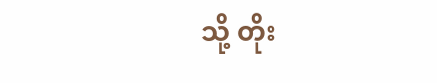သို့ တိုး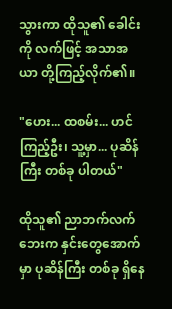သွားကာ ထိုသူ၏ ခေါင်းကို လက်ဖြင့် အသာအယာ တို့ကြည့်လိုက်၏။

"ဟေး... ထစမ်း... ဟင် ကြည့်ဦး၊ သူ့မှာ... ပုဆိန်ကြီး တစ်ခု ပါတယ်"

ထိုသူ၏ ညာဘက်လက်ဘေးက နှင်းတွေအောက်မှာ ပုဆိန်ကြီး တစ်ခု ရှိနေ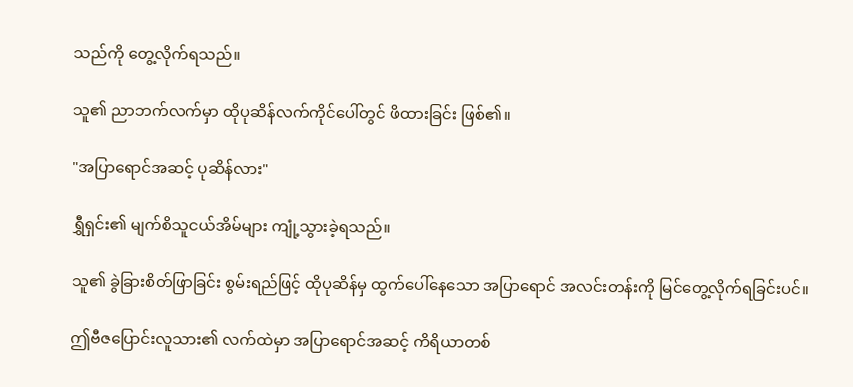သည်ကို တွေ့လိုက်ရသည်။

သူ၏ ညာဘက်လက်မှာ ထိုပုဆိန်လက်ကိုင်ပေါ်တွင် ဖိထားခြင်း ဖြစ်၏။

"အပြာရောင်အဆင့် ပုဆိန်လား"

ရွှီရှင်း၏ မျက်စိသူငယ်အိမ်များ ကျုံ့သွားခဲ့ရသည်။

သူ၏ ခွဲခြားစိတ်ဖြာခြင်း စွမ်းရည်ဖြင့် ထိုပုဆိန်မှ ထွက်ပေါ်နေသော အပြာရောင် အလင်းတန်းကို မြင်တွေ့လိုက်ရခြင်းပင်။

ဤဗီဇပြောင်းလူသား၏ လက်ထဲမှာ အပြာရောင်အဆင့် ကိရိယာတစ်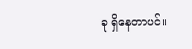ခု ရှိနေတာပင်။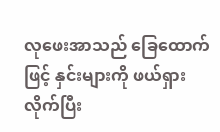လုဖေးအာသည် ခြေထောက်ဖြင့် နှင်းများကို ဖယ်ရှားလိုက်ပြီး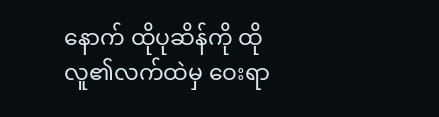နောက် ထိုပုဆိန်ကို ထိုလူ၏လက်ထဲမှ ဝေးရာ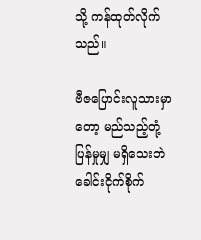သို့ ကန်ထုတ်လိုက်သည်။

ဗီဇပြောင်းလူသားမှာတော့ မည်သည့်တုံ့ပြန်မှုမျှ မရှိသေးဘဲ ခေါင်းငိုက်စိုက်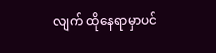လျက် ထိုနေရာမှာပင်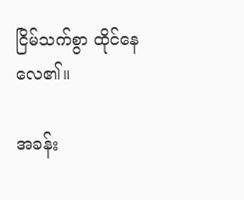ငြိမ်သက်စွာ ထိုင်နေလေ၏။

အခန်း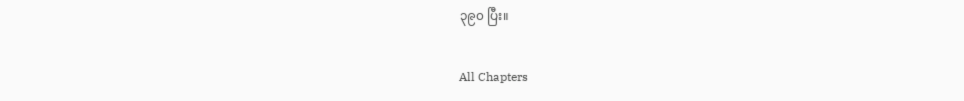၃၉၀ ပြီး။

All Chapters